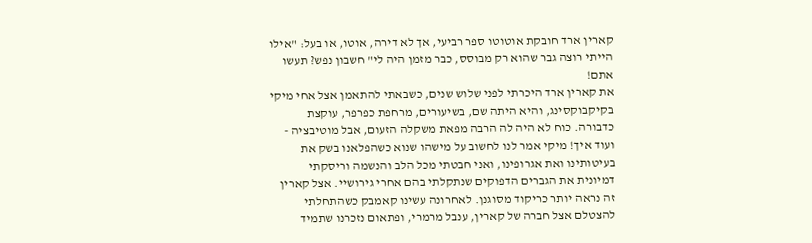קארין ארד חובקת אוטוטו ספר רביעי, אך לא דירה, אוטו, או בעל: "אילו הייתי רוצה גבר שהוא רק מבוסס, כבר מזמן היה לי" חשבון נפש? תעשו אתם!
את קארין ארד היכרתי לפני שלוש שנים, כשבאתי להתאמן אצל אחי מיקי בקיקבוקסינג, והיא היתה שם, בשיעורים, מרחפת כפרפר, עוקצת כדבורה. כוח לא היה לה הרבה מפאת משקלה הזעום, אבל מוטיבציה - ועוד איך! מיקי אמר לנו לחשוב על מישהו שנוא כשהפלאנו בשק את בעיטותינו ואת אגרופינו, ואני חבטתי מכל הלב והנשמה וריסקתי דמיונית את הגברים הדפוקים שנתקלתי בהם אחרי גירושיי. אצל קארין זה נראה יותר כריקוד מסוגנן. לאחרונה עשינו קאמבק כשהתחלתי להצטלם אצל חברה של קארין, ענבל מרמרי, ופתאום נזכרנו שתמיד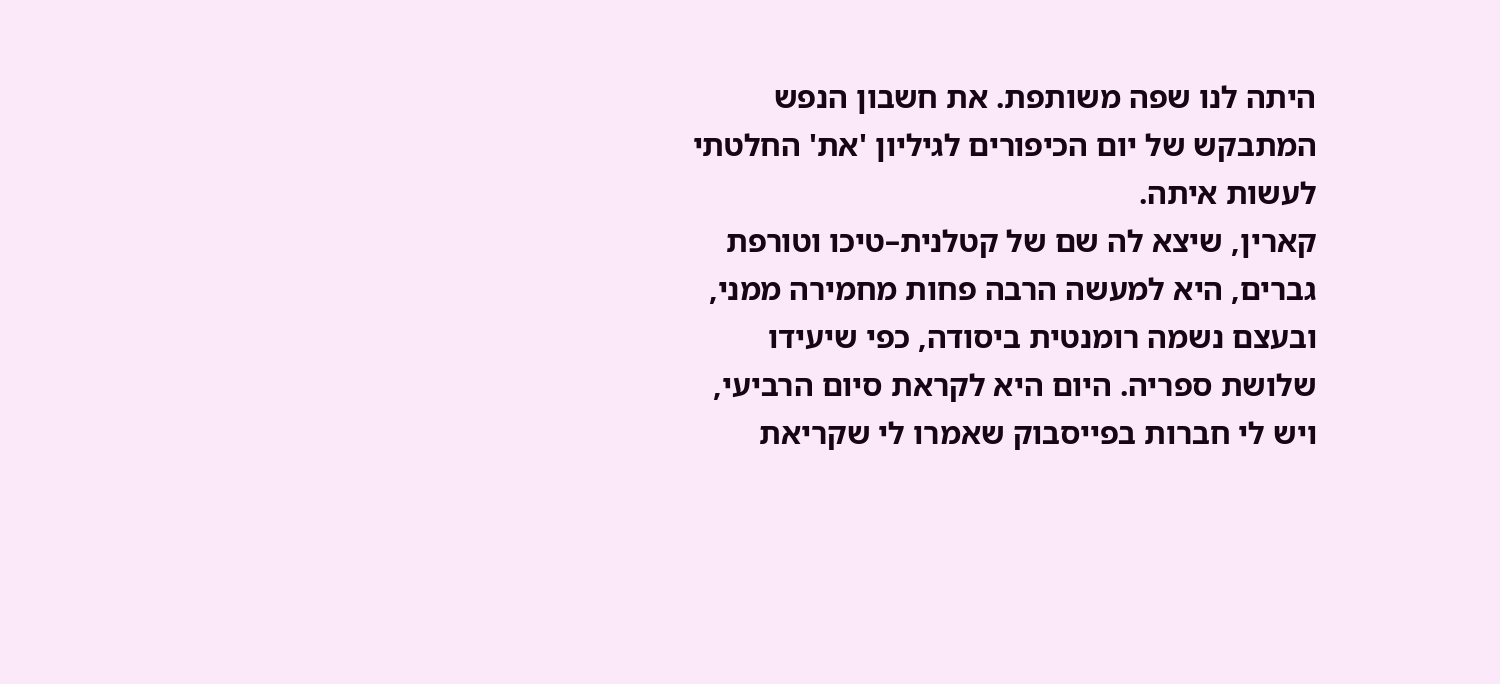היתה לנו שפה משותפת. את חשבון הנפש המתבקש של יום הכיפורים לגיליון 'את' החלטתי לעשות איתה.
קארין, שיצא לה שם של קטלנית–טיכו וטורפת גברים, היא למעשה הרבה פחות מחמירה ממני, ובעצם נשמה רומנטית ביסודה, כפי שיעידו שלושת ספריה. היום היא לקראת סיום הרביעי, ויש לי חברות בפייסבוק שאמרו לי שקריאת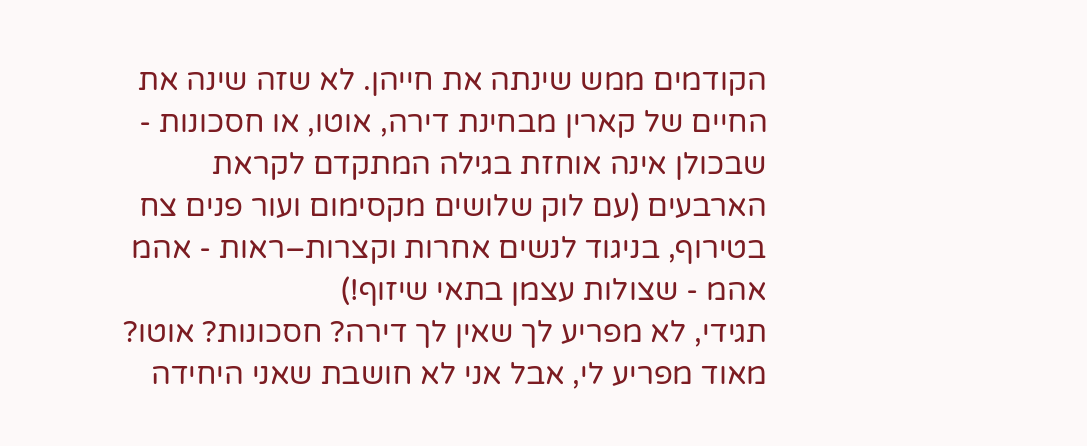הקודמים ממש שינתה את חייהן. לא שזה שינה את החיים של קארין מבחינת דירה, אוטו, או חסכונות - שבכולן אינה אוחזת בגילה המתקדם לקראת הארבעים (עם לוק שלושים מקסימום ועור פנים צח בטירוף, בניגוד לנשים אחרות וקצרות–ראות - אהמ אהמ - שצולות עצמן בתאי שיזוף!)
תגידי, לא מפריע לך שאין לך דירה? חסכונות? אוטו?
מאוד מפריע לי, אבל אני לא חושבת שאני היחידה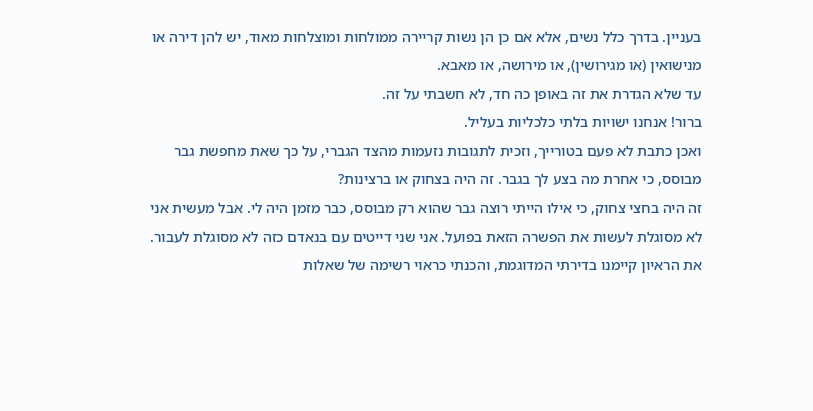בעניין. בדרך כלל נשים, אלא אם כן הן נשות קריירה ממולחות ומוצלחות מאוד, יש להן דירה או מנישואין (או מגירושין), או מירושה, או מאבא.
עד שלא הגדרת את זה באופן כה חד, לא חשבתי על זה.
ברור! אנחנו ישויות בלתי כלכליות בעליל.
ואכן כתבת לא פעם בטורייך, וזכית לתגובות נזעמות מהצד הגברי, על כך שאת מחפשת גבר מבוסס, כי אחרת מה בצע לך בגבר. זה היה בצחוק או ברצינות?
זה היה בחצי צחוק, כי אילו הייתי רוצה גבר שהוא רק מבוסס, כבר מזמן היה לי. אבל מעשית אני לא מסוגלת לעשות את הפשרה הזאת בפועל. אני שני דייטים עם בנאדם כזה לא מסוגלת לעבור.
את הראיון קיימנו בדירתי המדוגמת, והכנתי כראוי רשימה של שאלות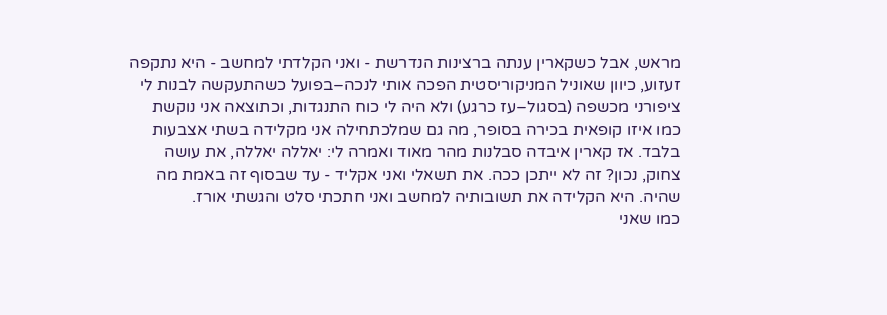מראש, אבל כשקארין ענתה ברצינות הנדרשת - ואני הקלדתי למחשב - היא נתקפה זעזוע, כיוון שאוניל המניקוריסטית הפכה אותי לנכה–בפועל כשהתעקשה לבנות לי ציפורני מכשפה (בסגול–עז כרגע) ולא היה לי כוח התנגדות, וכתוצאה אני נוקשת כמו איזו קופאית בכירה בסופר, מה גם שמלכתחילה אני מקלידה בשתי אצבעות בלבד. אז קארין איבדה סבלנות מהר מאוד ואמרה לי: יאללה יאללה, את עושה צחוק, נכון? זה לא ייתכן ככה. את תשאלי ואני אקליד - עד שבסוף זה באמת מה שהיה. היא הקלידה את תשובותיה למחשב ואני חתכתי סלט והגשתי אורז.
כמו שאני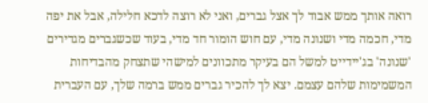רואה אותך ממש אבוד לך אצל גברים, ואני לא רוצה לדכא חלילה, אבל את יפה מדי, חכמה מדי ושנונה מדי, עם חוש הומור חד מדי, בעוד שכשגברים מגדירים 'שנונה' בג'יידייט למשל הם בעיקר מתכוונים למישהי שתצחק מהבדיחות המשמימות שלהם עצמם. יצא לך להכיר גברים ממש ברמה שלך, עם העברית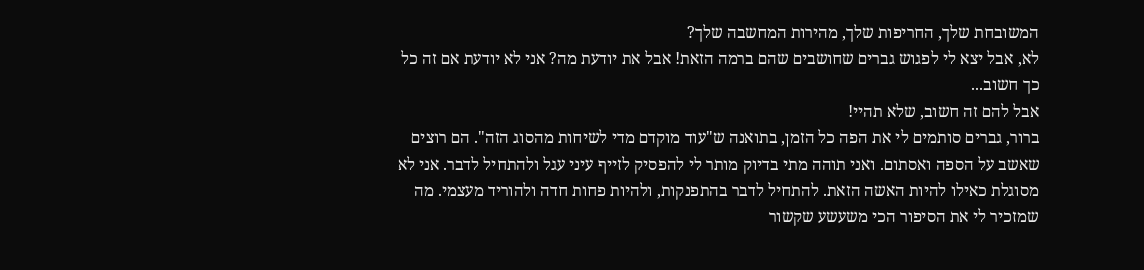המשובחת שלך, החריפות שלך, מהירות המחשבה שלך?
לא, אבל יצא לי לפגוש גברים שחושבים שהם ברמה הזאת! אבל את יודעת מה? אני לא יודעת אם זה כל כך חשוב...
אבל להם זה חשוב, שלא תהיי!
ברור, גברים סותמים לי את הפה כל הזמן, בתואנה ש"עוד מוקדם מדי לשיחות מהסוג הזה". הם רוצים שאשב על הספה ואסתום. ואני תוהה מתי בדיוק מותר לי להפסיק לזייף עיני עגל ולהתחיל לדבר. אני לא מסוגלת כאילו להיות האשה הזאת. להתחיל לדבר בהתפנקות, ולהיות פחות חדה ולהוריד מעצמי. מה שמזכיר לי את הסיפור הכי משעשע שקשור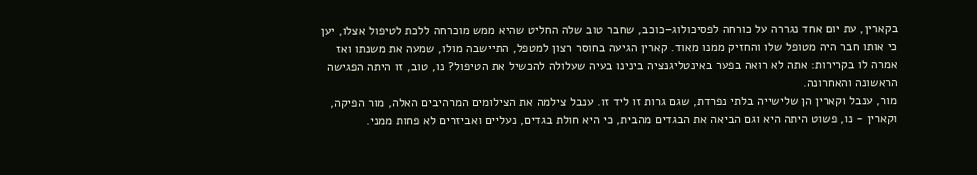בקארין, עת יום אחד נגררה על כורחה לפסיכולוג–כוכב, שחבר טוב שלה החליט שהיא ממש מוכרחה ללכת לטיפול אצלו, יען כי אותו חבר היה מטופל שלו והחזיק ממנו מאוד. קארין הגיעה בחוסר רצון למטפל, התיישבה מולו, שמעה את משנתו ואז אמרה לו בקרירות: אתה לא רואה בפער באינטליגנציה בינינו בעיה שעלולה להכשיל את הטיפול? נו, טוב, זו היתה הפגישה הראשונה והאחרונה.
מור, ענבל וקארין הן שלישייה בלתי נפרדת, שגם גרות זו ליד זו. ענבל צילמה את הצילומים המרהיבים האלה, מור הפיקה, וקארין - נו, פשוט היתה היא וגם הביאה את הבגדים מהבית, כי היא חולת בגדים, נעליים ואביזרים לא פחות ממני.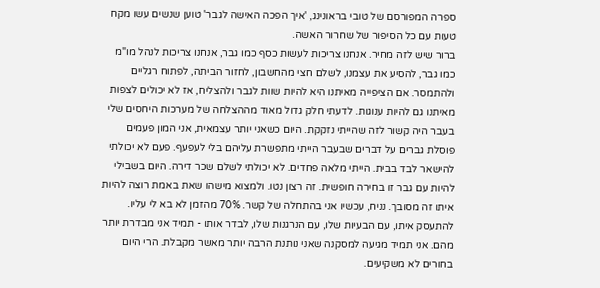ספרה המפורסם של טובי בראונינג, 'איך הפכה האישה לגבר' טוען שנשים עשו מקח טעות עם כל הסיפור של שחרור האשה.
ברור שיש לזה מחיר. אנחנו צריכות לעשות כסף כמו גבר, אנחנו צריכות לנהל מו"מ כמו גבר, להסיע את עצמנו, לשלם חצי מהחשבון, לחזור הביתה, לפתוח רגליים ולהתמסר. אם הציפייה מאיתנו היא להיות שוות לגבר ולהצליח, אז לא יכולים לצפות מאיתנו גם להיות ענוגות. לדעתי חלק גדול מאוד מההצלחה של מערכות היחסים שלי בעבר היה קשור לזה שהייתי נזקקת. היום כשאני יותר עצמאית, אני המון פעמים פוסלת גברים על דברים שבעבר הייתי מתפשרת עליהם בלי לעפעף. פעם לא יכולתי להישאר לבד בבית. הייתי מלאה פחדים. לא יכולתי לשלם שכר דירה. היום בשבילי להיות עם גבר זו בחירה חופשית. זה רצון נטו. ולמצוא מישהו שאת באמת רוצה להיות איתו זה מסובך. נניח, עכשיו אני בהתחלה של קשר. 70% מהזמן לא בא לי עליו. להתעסק איתו, עם הבעיות שלו, עם הנרגנות שלו, לבדר אותו - תמיד אני מבדרת יותר מהם. אני תמיד מגיעה למסקנה שאני נותנת הרבה יותר מאשר מקבלת. הרי היום בחורים לא משקיעים.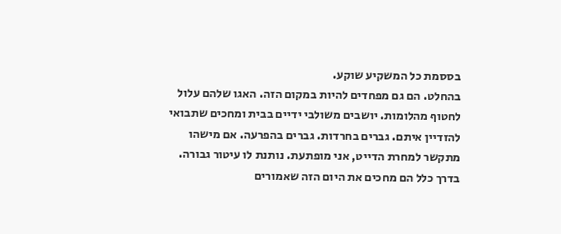בססמת כל המשקיע שוקע.
בהחלט. הם גם מפחדים להיות במקום הזה. האגו שלהם עלול לחטוף מהלומות. יושבים משולבי ידיים בבית ומחכים שתבואי להזדיין איתם. גברים בחרדות. גברים בהפרעה. אם מישהו מתקשר למחרת הדייט, אני מופתעת. נותנת לו עיטור גבורה. בדרך כלל הם מחכים את היום הזה שאמורים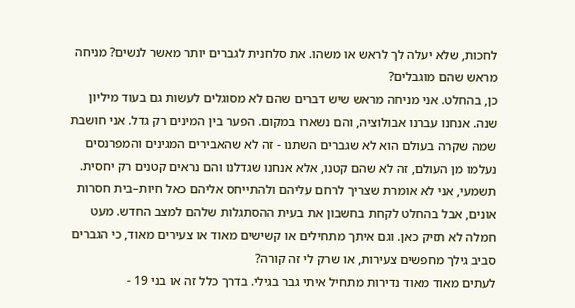לחכות, שלא יעלה לך לראש או משהו. את סלחנית לגברים יותר מאשר לנשים? מניחה מראש שהם מוגבלים?
כן, בהחלט. אני מניחה מראש שיש דברים שהם לא מסוגלים לעשות גם בעוד מיליון שנה. אנחנו עברנו אבולוציה, והם נשארו במקום. הפער בין המינים רק גדל. אני חושבת שמה שקרה בעולם הוא לא שגברים השתנו - זה לא שהאבירים המגינים והמפרנסים נעלמו מן העולם, זה לא שהם קטנו, אלא אנחנו שגדלנו והם נראים קטנים רק יחסית. תשמעי, אני לא אומרת שצריך לרחם עליהם ולהתייחס אליהם כאל חיות–בית חסרות אונים, אבל בהחלט לקחת בחשבון את בעית ההסתגלות שלהם למצב החדש. מעט חמלה לא תזיק כאן. וגם איתך מתחילים או קשישים מאוד או צעירים מאוד, כי הגברים סביב גילך מחפשים צעירות, או שרק לי זה קורה?
לעתים מאוד מאוד נדירות מתחיל איתי גבר בגילי. בדרך כלל זה או בני 19 -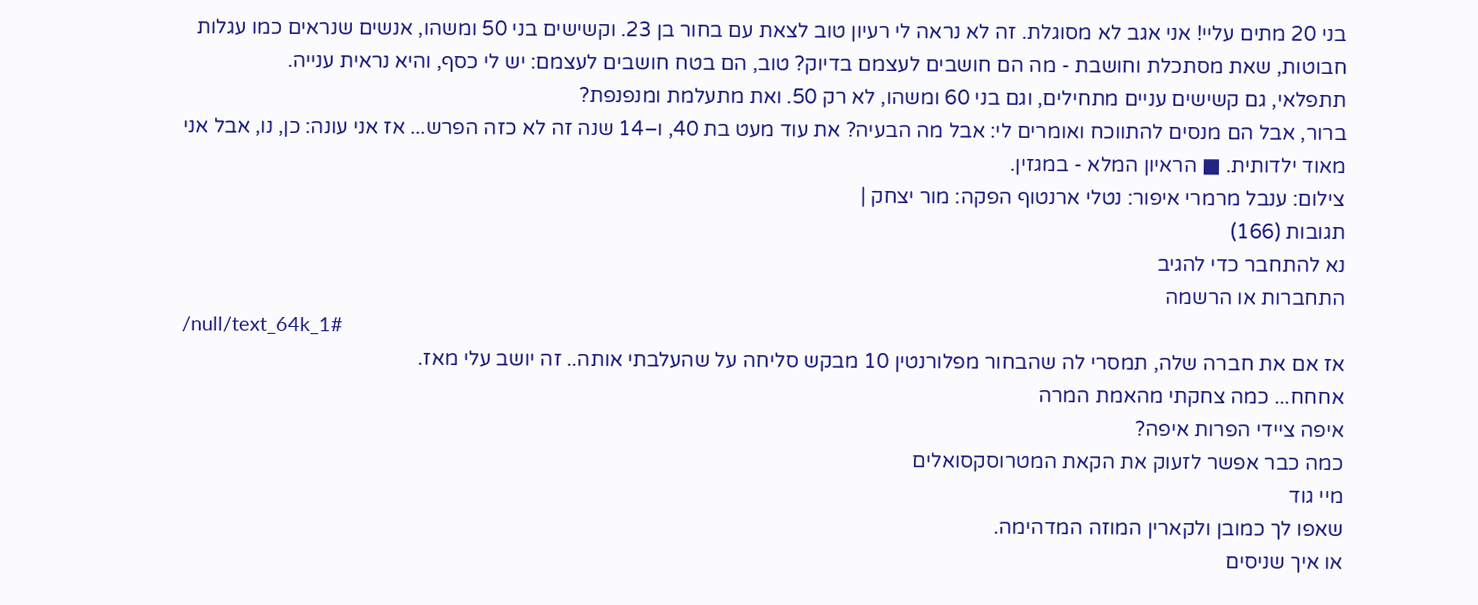בני 20 מתים עליי! אני אגב לא מסוגלת. זה לא נראה לי רעיון טוב לצאת עם בחור בן 23. וקשישים בני 50 ומשהו, אנשים שנראים כמו עגלות חבוטות, שאת מסתכלת וחושבת - מה הם חושבים לעצמם בדיוק? טוב, הם בטח חושבים לעצמם: יש לי כסף, והיא נראית ענייה.
תתפלאי, גם קשישים עניים מתחילים, וגם בני 60 ומשהו, לא רק 50. ואת מתעלמת ומנפנפת?
ברור, אבל הם מנסים להתווכח ואומרים לי: אבל מה הבעיה? את עוד מעט בת 40, ו–14 שנה זה לא כזה הפרש... אז אני עונה: כן, נו, אבל אני מאוד ילדותית. ■ הראיון המלא - במגזין.
צילום: ענבל מרמרי איפור: נטלי ארנטוף הפקה: מור יצחק |
תגובות (166)
נא להתחבר כדי להגיב
התחברות או הרשמה
/null/text_64k_1#
אז אם את חברה שלה, תמסרי לה שהבחור מפלורנטין 10 מבקש סליחה על שהעלבתי אותה.. זה יושב עלי מאז.
אחחח... כמה צחקתי מהאמת המרה
איפה ציידי הפרות איפה?
כמה כבר אפשר לזעוק את הקאת המטרוסקסואלים
מיי גוד
שאפו לך כמובן ולקארין המוזה המדהימה.
או איך שניסים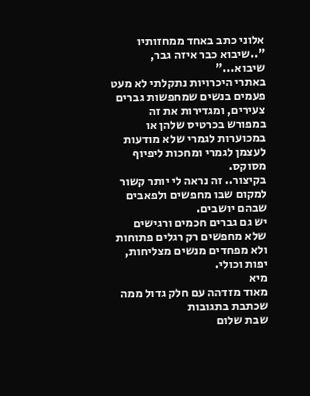אלוני כתב באחד ממחזותיו "..שיבוא כבר איזה גבר, שיבוא..."
באתרי היכרויות נתקלתי לא מעט פעמים בנשים שמחפשות גברים צעירים, ומגדירות את זה במפורש בכרטיס שלהן או במכוערות לגמרי שלא מודעות לעצמן לגמרי ומחכות ליפיוף מסוקס.
בקיצור.. זה נראה לי יותר קשור למקום שבו מחפשים ולפאבים שבהם יושבים.
יש גם גברים חכמים ורגישים שלא מחפשים רק רגלים פתוחות ולא מפחדים מנשים מצליחות, יפות וכולי.
מיא
מאוד מזדהה עם חלק גדול ממה שכתבת בתגובות
שבת שלום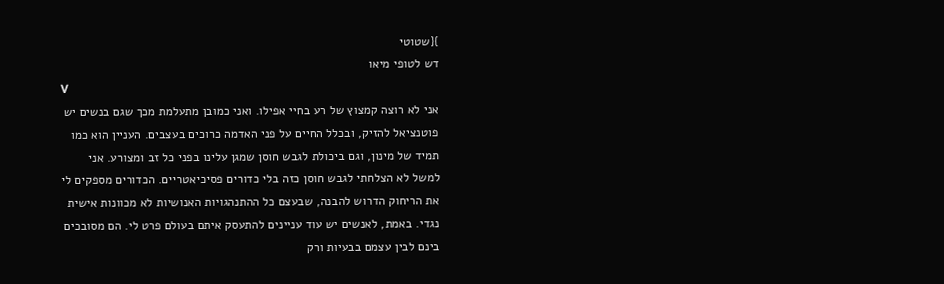}{שטוטי
דש לטופי מיאו
V
אני לא רוצה קמצוץ של רע בחיי אפילו. ואני כמובן מתעלמת מכך שגם בנשים יש פוטנציאל להזיק, ובכלל החיים על פני האדמה כרוכים בעצבים. העניין הוא כמו תמיד של מינון, וגם ביכולת לגבש חוסן שמגן עלינו בפני כל זב ומצורע. אני למשל לא הצלחתי לגבש חוסן כזה בלי כדורים פסיכיאטריים. הכדורים מספקים לי את הריחוק הדרוש להבנה, שבעצם כל ההתנהגויות האנושיות לא מכוונות אישית נגדי. באמת, לאנשים יש עוד עניינים להתעסק איתם בעולם פרט לי. הם מסובכים בינם לבין עצמם בבעיות ורק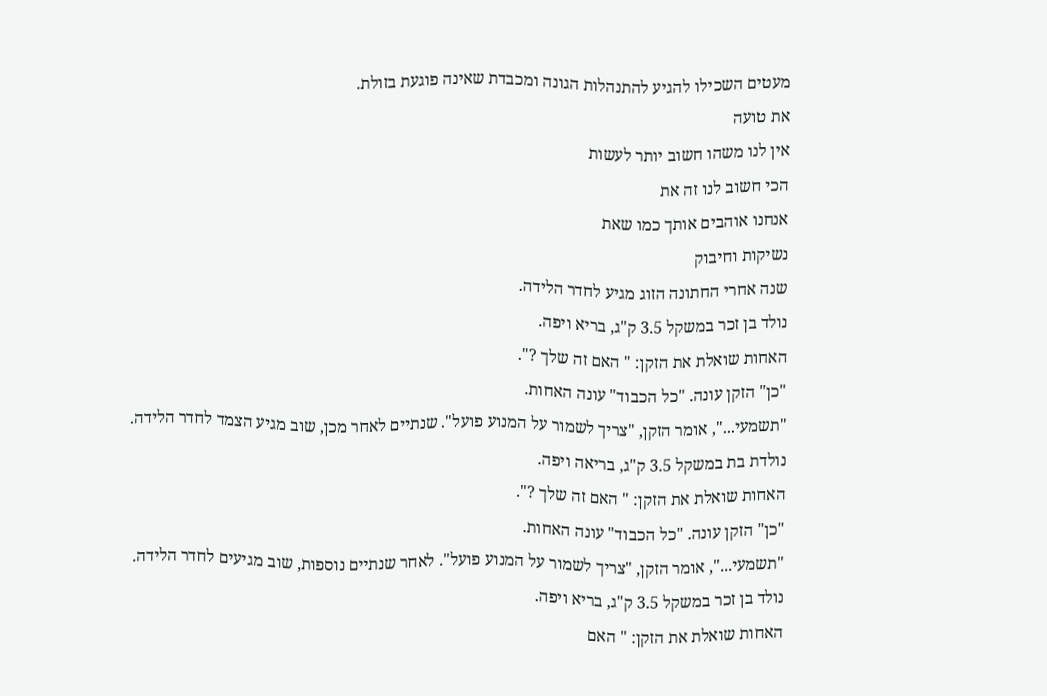מעטים השכילו להגיע להתנהלות הגונה ומכבדת שאינה פוגעת בזולת.
את טועה
אין לנו משהו חשוב יותר לעשות
הכי חשוב לנו זה את
אנחנו אוהבים אותך כמו שאת
נשיקות וחיבוק
שנה אחרי החתונה הזוג מגיע לחדר הלידה.
נולד בן זכר במשקל 3.5 ק"ג, בריא ויפה.
האחות שואלת את הזקן: " האם זה שלך ?".
"כן" הזקן עונה. "כל הכבוד" עונה האחות.
"תשמעי...", אומר הזקן, "צריך לשמור על המנוע פועל". שנתיים לאחר מכן, שוב מגיע הצמד לחדר הלידה.
נולדת בת במשקל 3.5 ק"ג, בריאה ויפה.
האחות שואלת את הזקן: " האם זה שלך ?".
"כן" הזקן עונה. "כל הכבוד" עונה האחות.
"תשמעי...", אומר הזקן, "צריך לשמור על המנוע פועל". לאחר שנתיים נוספות, שוב מגיעים לחדר הלידה.
נולד בן זכר במשקל 3.5 ק"ג, בריא ויפה.
האחות שואלת את הזקן: " האם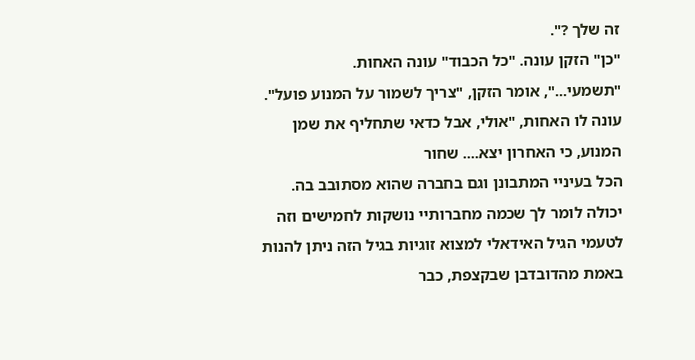זה שלך ?".
"כן" הזקן עונה. "כל הכבוד" עונה האחות.
"תשמעי...", אומר הזקן, "צריך לשמור על המנוע פועל". עונה לו האחות, "אולי, אבל כדאי שתחליף את שמן המנוע, כי האחרון יצא.... שחור
הכל בעיניי המתבונן וגם בחברה שהוא מסתובב בה.
יכולה לומר לך שכמה מחברותיי נושקות לחמישים וזה לטעמי הגיל האידאלי למצוא זוגיות בגיל הזה ניתן להנות באמת מהדובדבן שבקצפת, כבר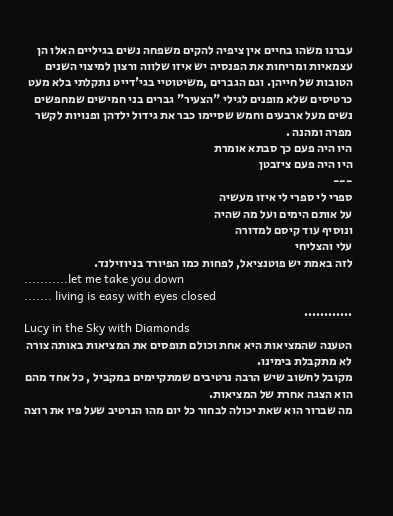עברנו משהו בחיים אין ציפיה להקים משפחה נשים בגיליים האלו הן עצמאיות ומריחות את הפנסיה יש איזו שלווה ורצון למיצוי השנים הטובות של חייהן. וגם הגברים ,משיטוטיי בגי'דייט נתקלתי בלא מעט כרטיסים שלא מופנים לגילי "הצעיר" גברים בני חמישים שמחפשים נשים מעל ארבעים וחמש שסיימו כבר את גידול ילדהן ופנויות לקשר מפרה ומהנה .
היו היה פעם כך סבתא אומרת
היו היה פעם ציזבטן
---
ספרי לי ספרי לי איזו מעשיה
על אותם הימים ועל מה שהיה
ונוסיף עוד קיסם למדורה
עלי והצליחי
לזה באמת יש פוטנציאל, לפחות כמו הפיורד בניוזילנד.
...........let me take you down
....... living is easy with eyes closed
............
Lucy in the Sky with Diamonds
הטענה שהמציאות היא אחת וכולם תופסים את המציאות באותה צורה לא מתקבלת בימינו.
מקובל לחשוב שיש הרבה נרטיבים שמתקיימים במקביל , כל אחד מהם הוא הצגה אחרת של המציאות.
מה שברור הוא שאת יכולה לבחור כל יום מהו הנרטיב שעל פיו את רוצה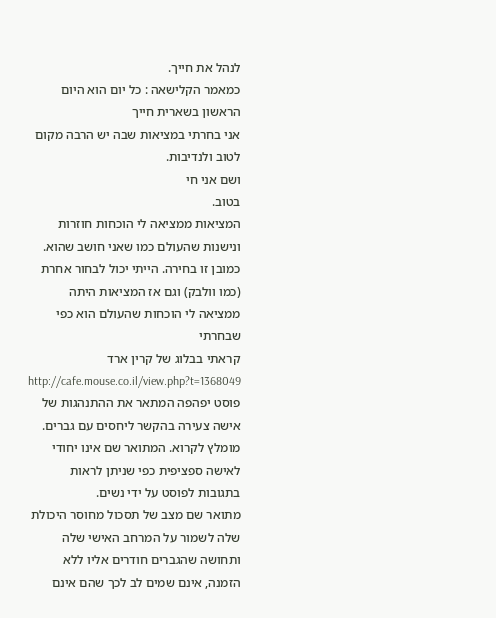לנהל את חייך.
כמאמר הקלישאה : כל יום הוא היום הראשון בשארית חייך
אני בחרתי במציאות שבה יש הרבה מקום לטוב ולנדיבות.
ושם אני חי
בטוב.
המציאות ממציאה לי הוכחות חוזרות ונישנות שהעולם כמו שאני חושב שהוא.
כמובן זו בחירה. הייתי יכול לבחור אחרת (כמו וולבק) וגם אז המציאות היתה ממציאה לי הוכחות שהעולם הוא כפי שבחרתי
קראתי בבלוג של קרין ארד http://cafe.mouse.co.il/view.php?t=1368049 פוסט יפהפה המתאר את ההתנהגות של אישה צעירה בהקשר ליחסים עם גברים. מומלץ לקרוא. המתואר שם אינו יחודי לאישה ספציפית כפי שניתן לראות בתגובות לפוסט על ידי נשים.
מתואר שם מצב של תסכול מחוסר היכולת שלה לשמור על המרחב האישי שלה ותחושה שהגברים חודרים אליו ללא הזמנה, אינם שמים לב לכך שהם אינם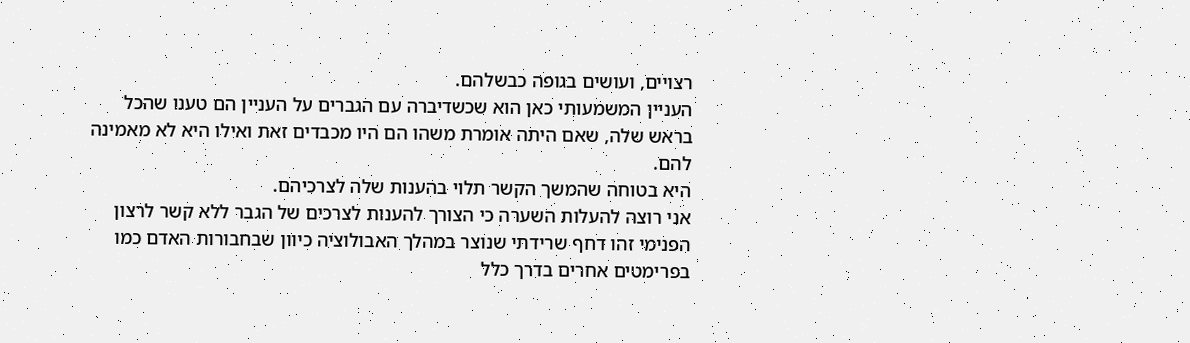רצויים, ועושים בגופה כבשלהם.
העניין המשמעותי כאן הוא שכשדיברה עם הגברים על העניין הם טענו שהכל בראש שלה, שאם היתה אומרת משהו הם היו מכבדים זאת ואילו היא לא מאמינה להם.
היא בטוחה שהמשך הקשר תלוי בהענות שלה לצרכיהם.
אני רוצה להעלות השערה כי הצורך להענות לצרכים של הגבר ללא קשר לרצון הפנימי זהו דחף שרידתי שנוצר במהלך האבולוציה כיוון שבחבורות האדם כמו בפרימטים אחרים בדרך כלל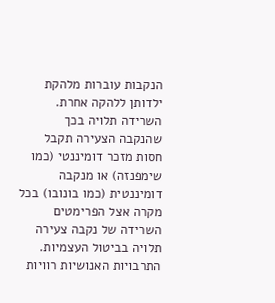הנקבות עוברות מלהקת ילדותן ללהקה אחרת. השרידה תלויה בכך שהנקבה הצעירה תקבל חסות מזכר דומיננטי (כמו שימפנזה) או מנקבה דומיננטית (כמו בונובו) בכל מקרה אצל הפרימטים השרידה של נקבה צעירה תלויה בביטול העצמיות.
התרבויות האנושיות רוויות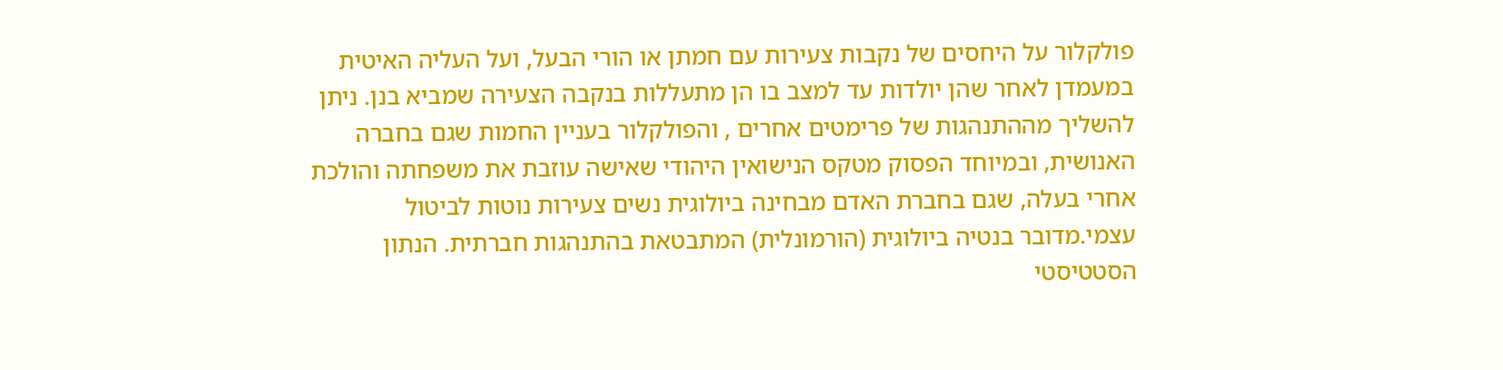פולקלור על היחסים של נקבות צעירות עם חמתן או הורי הבעל, ועל העליה האיטית במעמדן לאחר שהן יולדות עד למצב בו הן מתעללות בנקבה הצעירה שמביא בנן. ניתן להשליך מההתנהגות של פרימטים אחרים , והפולקלור בעניין החמות שגם בחברה האנושית, ובמיוחד הפסוק מטקס הנישואין היהודי שאישה עוזבת את משפחתה והולכת אחרי בעלה, שגם בחברת האדם מבחינה ביולוגית נשים צעירות נוטות לביטול עצמי.מדובר בנטיה ביולוגית (הורמונלית) המתבטאת בהתנהגות חברתית. הנתון הסטטיסטי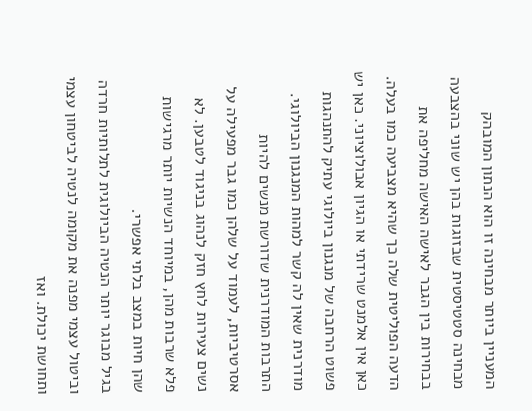המעניין ביותר מבחינה זו הוא הנתון המובהק מבחינה סטטיסטית שבזוגות בהן יש שוני בהצבעה בבחירות בין הגבר לאישה האישה מחליפה את הדעה הפוליטית שלה כך שהיא מצביעה כמו בעלה. כאן אין אלמנט שרידתי או הגיון אבולוציוני. כאן יש פשוט הרחבה של מנגנון ביולוגי עתיק להתנהגות מודרנית שאין לה קשר למהות המנגנון הביולוגי.
התרבות המודרנית שדורשת מנשים להיות אסרטיביות, לעמוד על שלהן כמו גבר מפעילה על נשים צעירות לחץ חזק לנהוג בניגוד לטבען. לא פלא שרבות מהן, במיוחד הנשיות יותר מרגישות שהן חיות במצב בלתי אפשרי.
בגיל מבוגר יותר הנטיה הביולוגית לתלותיות חרדה וביטול עצמי מפנה את מקומה לנטיה לביטחון עצמי ותחושת יכולת. ואז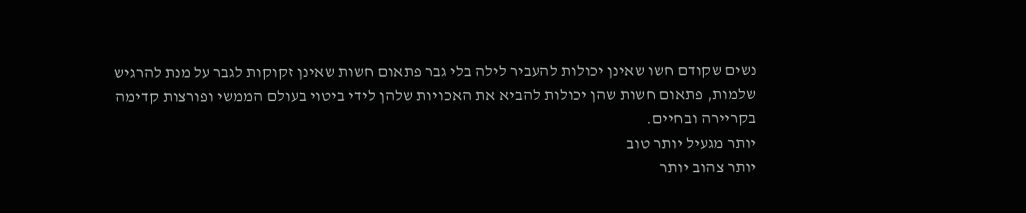נשים שקודם חשו שאינן יכולות להעביר לילה בלי גבר פתאום חשות שאינן זקוקות לגבר על מנת להרגיש שלמות, פתאום חשות שהן יכולות להביא את האכויות שלהן לידי ביטוי בעולם הממשי ופורצות קדימה בקריירה ובחיים.
יותר מגעיל יותר טוב
יותר צהוב יותר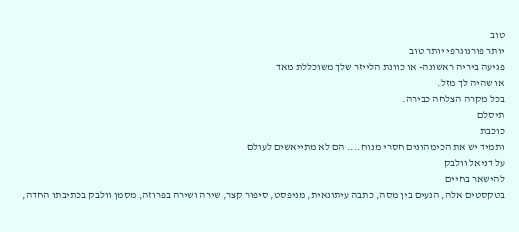טוב
יותר פורנוגרפי יותר טוב
פגיעה ביריה ראשונה- או כוונת הלייזר שלך משוכללת מאד
או שהיה לך מזל.
בכל מקרה הצלחה כבירה.
תיסלם
כוכבת
ותמיד יש את הכימהונים חסרי מנוח.... הם לא מתייאשים לעולם
על דניאל וולבק
להישאר בחיים
בטקסטים אלה, הנעים בין מסה, כתבה עיתונאית, מניפסט, סיפור קצר, שירה ושירה בפרוזה, מסמן וולבק בכתיבתו החדה,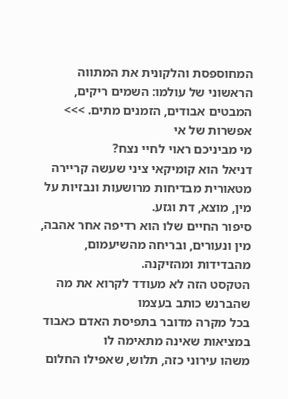המחוספסת והלקונית את המתווה הראשוני של עולמו: השמים ריקים, המבטים אבודים, הזמנים מתים. >>>
אפשרות של אי
מי מביניכם ראוי לחיי נצח?
דניאל הוא קומיקאי ציני שעשה קריירה מטאורית מבדיחות מרושעות ונבזיות על מין, מוצא, דת וגזע.
סיפור החיים שלו הוא רדיפה אחר אהבה, מין ונעורים, ובריחה מהשיעמום, מהבדידות ומהזיקנה.
הטקסט הזה לא מעודד לקרוא את מה שהברנש כותב בעצמו
בכל מקרה מדובר בתפיסת האדם כאבוד במציאות שאינה מתאימה לו
משהו עירוני כזה, תלוש, שאפילו החלום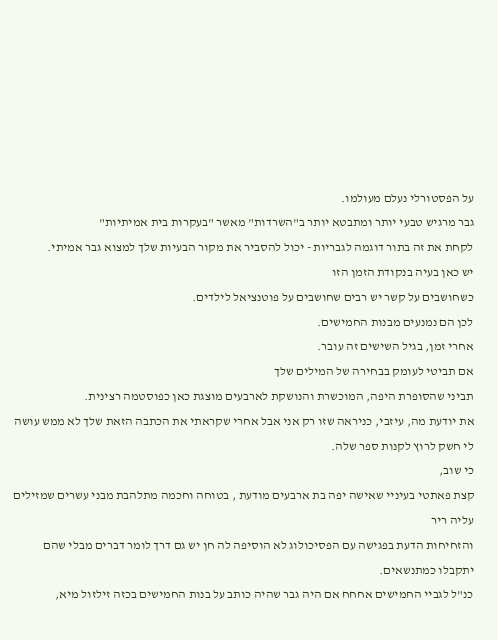על הפסטורלי נעלם מעולמו.
גבר מרגיש טבעי יותר ומתבטא יותר ב"השרדות" מאשר "בעקרות בית אמיתיות"
לקחת את זה בתור דוגמה לגבריות - יכול להסביר את מקור הבעיות שלך למצוא גבר אמיתי.
יש כאן בעיה בנקודת הזמן הזו
כשחושבים על קשר יש רבים שחושבים על פוטנציאל לילדים.
לכן הם נמנעים מבנות החמישים.
אחרי זמן, בגיל השישים זה עובר.
אם תביטי לעומק בבחירה של המילים שלך
תביני שהסופרת היפה, המוכשרת והנושקת לארבעים מוצגת כאן כפוסטמה רצינית.
את יודעת מה, עיזבי, כניראה שזו רק אני אבל אחרי שקראתי את הכתבה הזאת שלך לא ממש עושה לי חשק לרוץ לקנות ספר שלה.
כי שוב,
קצת פאתטי בעיניי שאישה יפה בת ארבעים מודעת , בטוחה וחכמה מתלהבת מבני עשרים שמזילים עליה ריר
והזחיחות הדעת בפגישה עם הפסיכולוג לא הוסיפה לה חן יש גם דרך לומר דברים מבלי שהם יתקבלו כמתנשאים.
כנ"ל לגביי החמישים אחחח אם היה גבר שהיה כותב על בנות החמישים בכזה זילזול מיא,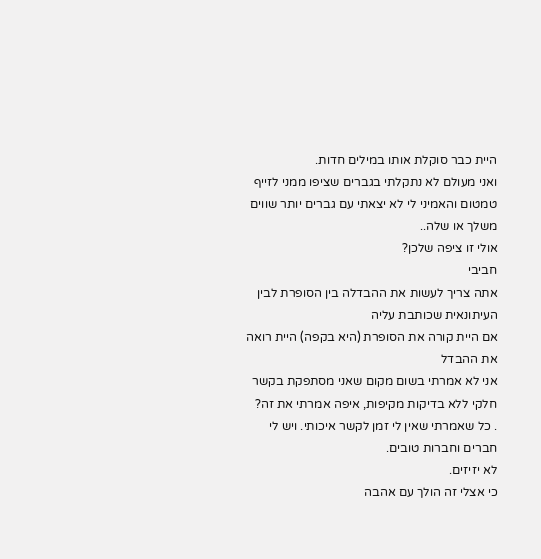היית כבר סוקלת אותו במילים חדות.
ואני מעולם לא נתקלתי בגברים שציפו ממני לזייף טמטום והאמיני לי לא יצאתי עם גברים יותר שווים משלך או שלה..
אולי זו ציפה שלכן?
חביבי
אתה צריך לעשות את ההבדלה בין הסופרת לבין העיתונאית שכותבת עליה
אם היית קורה את הסופרת (היא בקפה) היית רואה את ההבדל
אני לא אמרתי בשום מקום שאני מסתפקת בקשר חלקי ללא בדיקות מקיפות, איפה אמרתי את זה?
. כל שאמרתי שאין לי זמן לקשר איכותי. ויש לי חברים וחברות טובים.
לא יזיזים.
כי אצלי זה הולך עם אהבה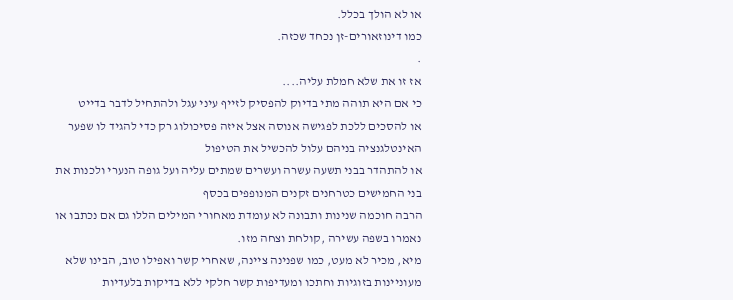או לא הולך בכלל.
כמו דינוזאורים-זן נכחד שכזה.
.
אז זו את שלא חמלת עליה....
כי אם היא תוהה מתי בדיוק להפסיק לזייף עיני עגל ולהתחיל לדבר בדייט
או להסכים ללכת לפגישה אנוסה אצל איזה פסיכולוג רק כדי להגיד לו שפער האינטלגנציה בניהם עלול להכשיל את הטיפול
או להתהדר בבני תשעה עשרה ועשרים שמתים עליה ועל גופה הנערי ולכנות את בני החמישים כטרחנים זקנים המנופפים בכסף
הרבה חוכמה שנינות ותבונה לא עומדת מאחורי המילים הללו גם אם נכתבו או נאמרו בשפה עשירה ,קולחת וצחה מזו.
מיא, מכיר לא מעט, כמו שפנינה ציינה, שאחרי קשר ואפילו טוב, הבינו שלא מעוניינות בזוגיות וחתכו ומעדיפות קשר חלקי ללא בדיקות בלעדיות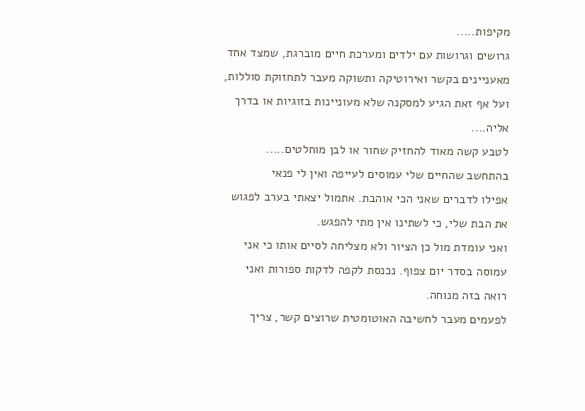מקיפות.....
גרושים וגרושות עם ילדים ומערכת חיים מוברגת, שמצד אחד מאעניינים בקשר ואירוטיקה ותשוקה מעבר לתחזוקת סוללות, ועל אף זאת הגיע למסקנה שלא מעוניינות בזוגיות או בדרך אליה....
לטבע קשה מאוד להחזיק שחור או לבן מוחלטים.....
בהתחשב שהחיים שלי עמוסים לעייפה ואין לי פנאי
אפילו לדברים שאני הכי אוהבת. אתמול יצאתי בערב לפגוש את הבת שלי, כי לשתינו אין מתי להפגש.
ואני עומדת מול כן הציור ולא מצליחה לסיים אותו כי אני עמוסה בסדר יום צפוף. נכנסת לקפה לדקות ספורות ואני רואה בזה מנוחה.
לפעמים מעבר לחשיבה האוטומטית שרוצים קשר, צריך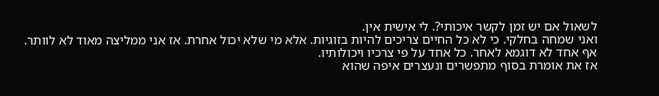לשאול אם יש זמן לקשר איכותי?. לי אישית אין.
ואני שמחה בחלקי. כי לא כל החיים צריכים להיות בזוגיות. אלא מי שלא יכול אחרת. אז אני ממליצה מאוד לא לוותר.
אף אחד לא דוגמא לאחר. כל אחד על פי צרכיו ויכולותיו.
אז את אומרת בסוף מתפשרים ונעצרים איפה שהוא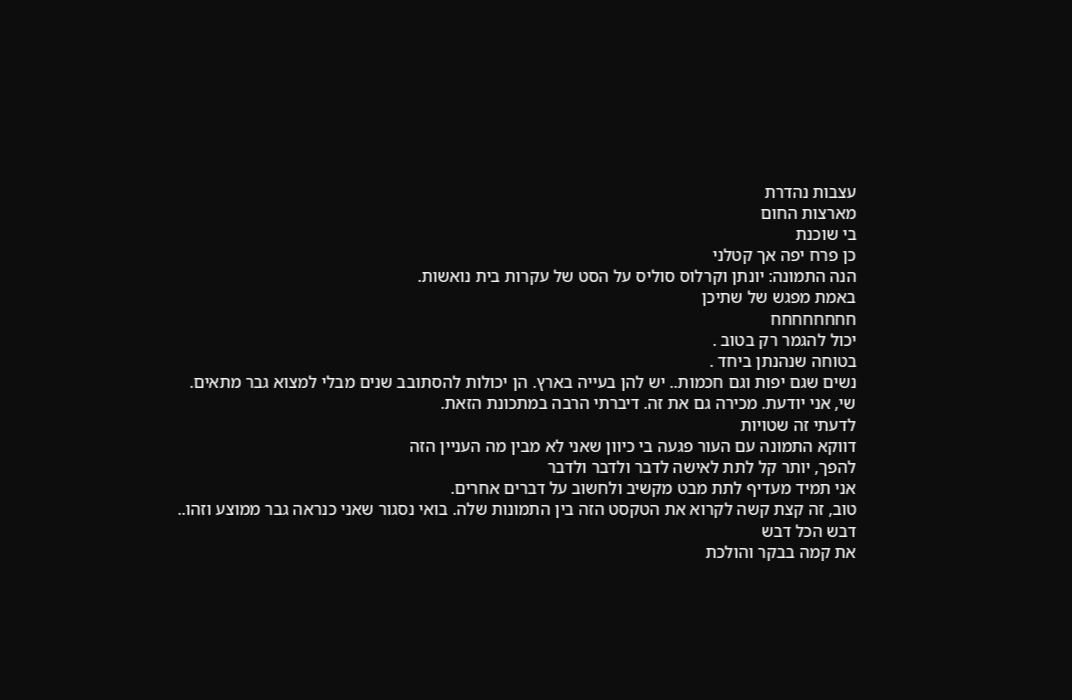עצבות נהדרת
מארצות החום
בי שוכנת
כן פרח יפה אך קטלני
הנה התמונה: יונתן וקרלוס סוליס על הסט של עקרות בית נואשות.
באמת מפגש של שתיכן
חחחחחחחח
יכול להגמר רק בטוב .
בטוחה שנהנתן ביחד .
נשים שגם יפות וגם חכמות.. יש להן בעייה בארץ. הן יכולות להסתובב שנים מבלי למצוא גבר מתאים.
שי, אני יודעת. מכירה גם את זה. דיברתי הרבה במתכונת הזאת.
לדעתי זה שטויות
דווקא התמונה עם העור פגעה בי כיוון שאני לא מבין מה העניין הזה
להפך, יותר קל לתת לאישה לדבר ולדבר ולדבר
אני תמיד מעדיף לתת מבט מקשיב ולחשוב על דברים אחרים.
טוב, זה קצת קשה לקרוא את הטקסט הזה בין התמונות שלה. בואי נסגור שאני כנראה גבר ממוצע וזהו..
דבש הכל דבש
את קמה בבקר והולכת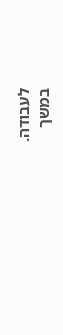לעבודה.
במשך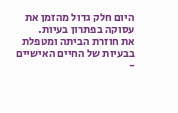היום חלק גדול מהזמן את עסוקה בפתרון בעיות.
את חוזרת הביתה ומטפלת בבעיות של החיים האישיים -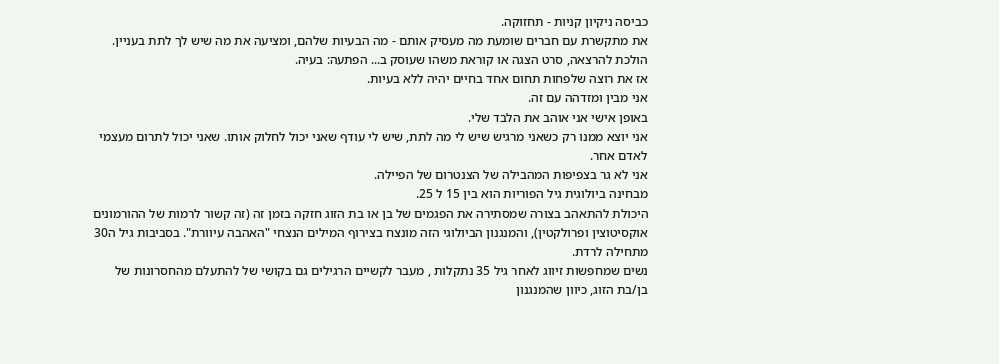כביסה ניקיון קניות - תחזוקה.
את מתקשרת עם חברים שומעת מה מעסיק אותם - מה הבעיות שלהם, ומציעה את מה שיש לך לתת בעניין.
הולכת להרצאה, סרט הצגה או קוראת משהו שעוסק ב... הפתעה: בעיה.
אז את רוצה שלפחות תחום אחד בחיים יהיה ללא בעיות.
אני מבין ומזדהה עם זה.
באופן אישי אני אוהב את הלבד שלי.
אני יוצא ממנו רק כשאני מרגיש שיש לי מה לתת, שיש לי עודף שאני יכול לחלוק אותו. שאני יכול לתרום מעצמי לאדם אחר.
אני לא גר בצפיפות המהבילה של הצנטרום של הפיילה.
מבחינה ביולוגית גיל הפוריות הוא בין 15 ל 25.
היכולת להתאהב בצורה שמסתירה את הפגמים של בן או בת הזוג חזקה בזמן זה (זה קשור לרמות של ההורמונים אוקסיטוצין ופרולקטין), והמנגנון הביולוגי הזה מונצח בצירוף המילים הנצחי "האהבה עיוורת". בסביבות גיל ה30 מתחילה לרדת.
נשים שמחפשות זיווג לאחר גיל 35 נתקלות , מעבר לקשיים הרגילים גם בקושי של להתעלם מהחסרונות של בן/בת הזוג, כיוון שהמנגנון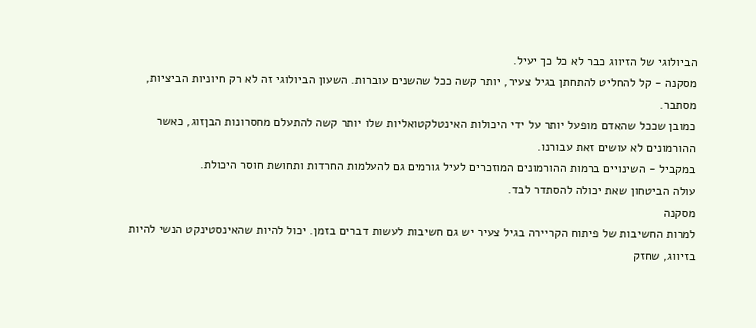הביולוגי של הזיווג כבר לא כל כך יעיל.
מסקנה - קל להחליט להתחתן בגיל צעיר, יותר קשה ככל שהשנים עוברות. השעון הביולוגי זה לא רק חיוניות הביציות, מסתבר.
כמובן שככל שהאדם מופעל יותר על ידי היכולות האינטלקטואליות שלו יותר קשה להתעלם מחסרונות הבןזוג, כאשר ההורמונים לא עושים זאת עבורנו.
במקביל - השינויים ברמות ההורמונים המוזכרים לעיל גורמים גם להעלמות החרדות ותחושת חוסר היכולת.
עולה הביטחון שאת יכולה להסתדר לבד.
מסקנה
למרות החשיבות של פיתוח הקריירה בגיל צעיר יש גם חשיבות לעשות דברים בזמן. יכול להיות שהאינסטינקט הנשי להיות בזיווג, שחזק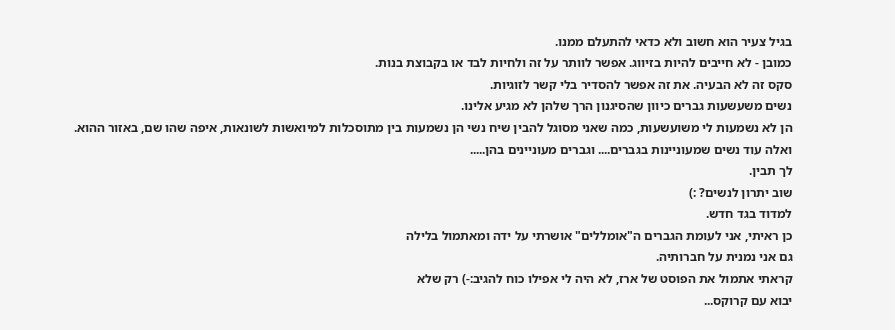בגיל צעיר הוא חשוב ולא כדאי להתעלם ממנו.
כמובן - לא חייבים להיות בזיווג. אפשר לוותר על זה ולחיות לבד או בקבוצת בנות.
סקס זה לא הבעיה. את זה אפשר להסדיר בלי קשר לזוגיות.
נשים משעשעות גברים כיוון שהסיגנון הרך שלהן לא מגיע אלינו.
הן לא נשמעות לי משועשעות, כמה שאני מסוגל להבין שיח נשי הן נשמעות בין מתוסכלות למיואשות לשונאות, איפה שהו שם, באזור ההוא.
ואלה עוד נשים שמעוניינות בגברים.... וגברים מעוניינים בהן.....
לך תבין.
שוב יתרון לנשים? :)
למדוד בגד חדש.
כן ראיתי, אני לעומת הגברים ה"אומללים" אושרתי על ידה ומאתמול בלילה
גם אני נמנית על חברותיה.
קראתי אתמול את הפוסט של ארז, לא היה לי אפילו כוח להגיב:-) רק שלא
יבוא עם קרוקס...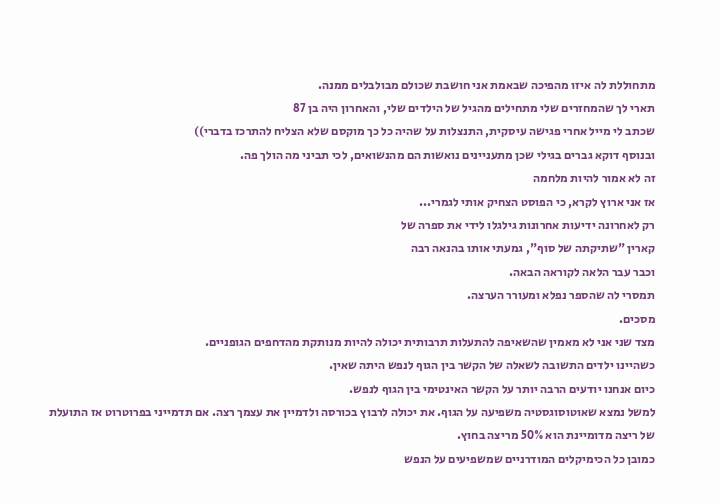מתחוללת לה איזו מהפיכה שבאמת אני חושבת שכולם מבולבלים ממנה.
תארי לך שהמחזרים שלי מתחילים מהגיל של הילדים שלי, והאחרון היה בן 87
שכתב לי מייל אחרי פגישה עיסקית, התנצלות על שהיה כל כך מוקסם שלא הצליח להתרכז בדברי))
ובנוסף דוקא גברים בגילי שכן מתעניינים נואשות הם מהנשואים, לכי תביני מה הולך פה.
זה לא אמור להיות מלחמה
אז אני ארוץ לקרא, כי הפוסט הצחיק אותי לגמרי...
רק לאחרונה ידיעות אחרונות גילגלו לידי את ספרה של
קארין "שתיקתה של סוף", גמעתי אותו בהנאה רבה
וכבר עבר הלאה לקוראה הבאה.
תמסרי לה שהספר נפלא ומעורר הערצה.
מסכים.
מצד שני אני לא מאמין שהשאיפה להתעלות תרבותית יכולה להיות מנותקת מהדחפים הגופניים.
כשהיינו ילדים התשובה לשאלה של הקשר בין הגוף לנפש היתה שאין.
כיום אנחנו יודעים הרבה יותר על הקשר האינטימי בין הגוף לנפש.
למשל נמצא שאוטוסוגסטיה משפיעה על הגוף. את יכולה לרבוץ בכורסה ולדמיין את עצמך רצה. אם תדמייני בפרוטרוט אז התועלת של ריצה מדומיינת הוא 50% מריצה בחוץ.
כמובן כל הכימיקלים המודרניים שמשפיעים על הנפש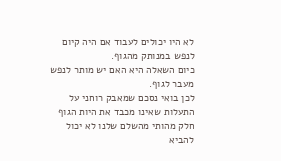לא היו יכולים לעבוד אם היה קיום לנפש במנותק מהגוף.
כיום השאלה היא האם יש מותר לנפש מעבר לגוף.
לכן בואי נסכם שמאבק רוחני על התעלות שאינו מכבד את היות הגוף חלק מהותי מהשלם שלנו לא יכול להביא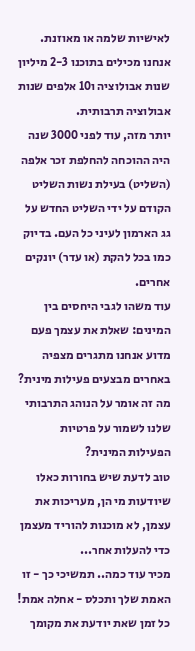לאישיות שלמה או מאוזנת.
אנחנו מכילים בתוכנו 2-3 מיליון שנות אבולוציה ו10 אלפים שנות אבולוציה תרבותית.
יותר מזה, עוד לפני 3000 שנה היה ההוכחה להחלפת זכר אלפה (השליט) בעילת נשות השליט הקודם על ידי השליט החדש על גג הארמון לעיני כל העם. בדיוק כמו בכל להקת (או עדר) יונקים אחרים.
עוד משהו לגבי היחסים בין המינים: שאלת את עצמך פעם מדוע אנחנו מתגרים מצפיה באחרים מבצעים פעילות מינית?
מה זה אומר על הנוהג התרבותי שלנו לשמור על פרטיות הפעילות המינית?
טוב לדעת שיש בחורות כאלו שיודעות מי הן, מעריכות את עצמן, לא מוכנות להוריד מעצמן כדי להעלות אחר...
מכיר עוד כמה.. תמשיכי כך - זו האמת שלך ותכלס - אחלה אמת!
כל זמן שאת יודעת את מקומך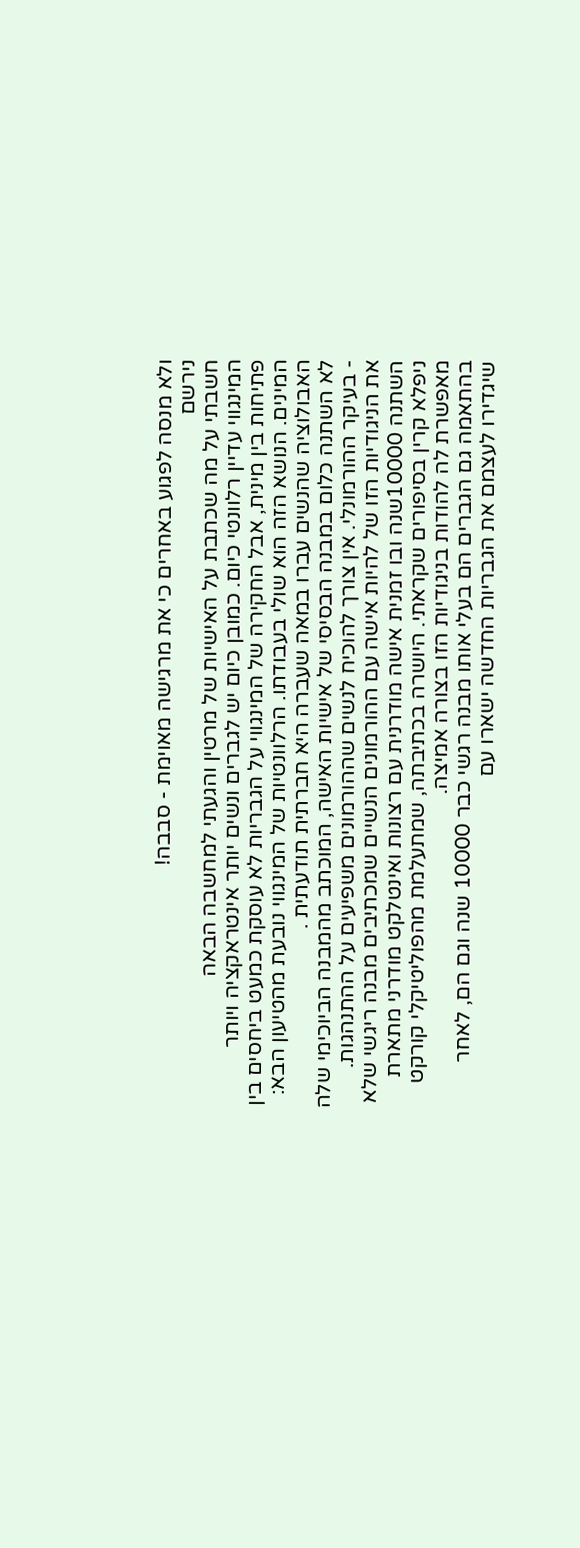ולא מנסה לפגוע באחרים כי את מרגישה מאוימת - סבבה!
נירשם
חשבתי על מה שכתבת על האישיות של מרטין והגעתי למחשבה הבאה
המינגווי עדיין רלוונטי כיום. כמובן כיום יש לגברים ונשים יותר אינטראקציה ויותר פתיחות בין מינית, אבל החקירה של המינגווי על הגבריות לא עוסקת כמעט ביחסים בין המינים. הנושא הזה הוא שולי בעבודתו. הרלוונטיות של המינגווי נובעת מהטיעון הבא:
האבולוציה שהנשים עברו במאה שעברה היא חברתית תודעתית .
לא השתנה כלום במבנה הבסיסי של אישיות האישה, המוכתב מהמבנה הביוכימי שלה - בעיקר ההורמונלי. אין צורך להוכיח לנשים שההורמונים משפיעים על ההתנהגות.
את הניגודיות הזו של להיות אישה עם ההורמונים הנשיים שמכתיבים מבנה ריגשי שלא השתנה 10000שנה ובו זמנית אישה מודרנית עם רצונות ואינטלקט מודרני מתארת ניפלא קרין בסיפורים שקראתי. היושרה בכתיבתה, שמתעלמת מהפוליטיקלי קורקט מאפשרת לה להודות בניגודיות הזו בצורה אמיצה.
בהתאמה גם הגברים הם בעלי אותו מבנה רגשי כבר 10000 שנה וגם הם, לאחר שיגדירו לעצמם את הגבריות החדשה ישארו עם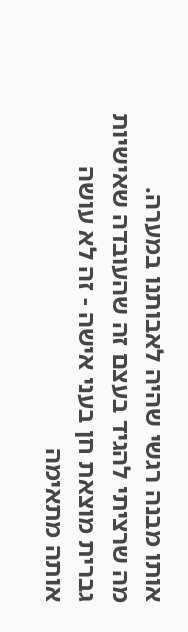אותו מבנה רגשי שהיה לאבותנו במערה.
מה שרציתי להגיד בעצם זה שהעובדה שאישיות גברית מוצאת חן בעני אישה - זה לא עושה אותה מתאימה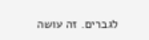לגברים. זה עושה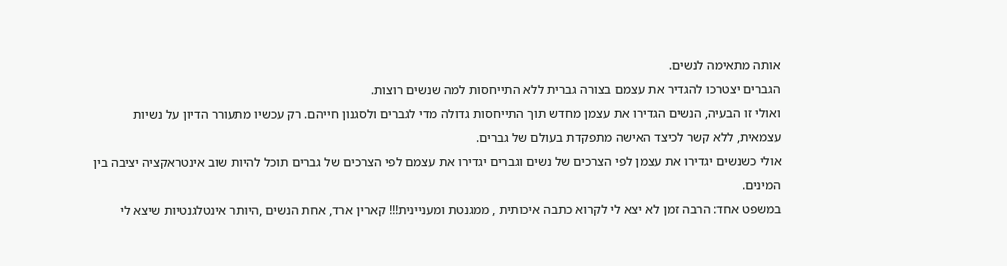אותה מתאימה לנשים.
הגברים יצטרכו להגדיר את עצמם בצורה גברית ללא התייחסות למה שנשים רוצות.
ואולי זו הבעיה, הנשים הגדירו את עצמן מחדש תוך התייחסות גדולה מדי לגברים ולסגנון חייהם. רק עכשיו מתעורר הדיון על נשיות עצמאית, ללא קשר לכיצד האישה מתפקדת בעולם של גברים.
אולי כשנשים יגדירו את עצמן לפי הצרכים של נשים וגברים יגדירו את עצמם לפי הצרכים של גברים תוכל להיות שוב אינטראקציה יציבה בין המינים.
במשפט אחד: הרבה זמן לא יצא לי לקרוא כתבה איכותית , ממגנטת ומעניינית!!! קארין ארד, אחת הנשים ,היותר אינטלגנטיות שיצא לי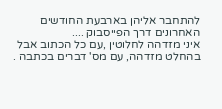להתחבר אליהן בארבעת החודשים האחרונים דרך הפייסבוק ....
איני מזדהה לחלוטין ,עם כל הכתוב אבל בהחלט מזדהה, עם מס' דברים בכתבה .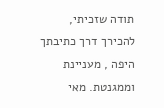תודה שזכיתי, להכירך דרך כתיבתך היפה , מעניינת וממגנטת. מאי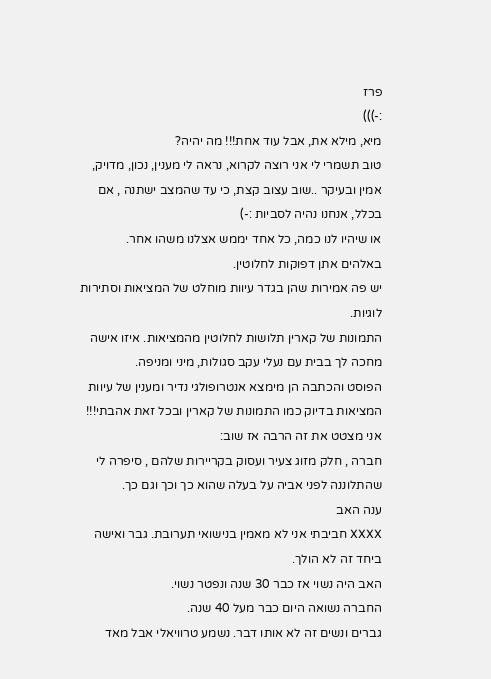פרז
:-)))
מיא, מילא את, אבל עוד אחת!!! מה יהיה?
טוב תשמרי לי אני רוצה לקרוא, נראה לי מענין, נכון, מדויק, אמין ובעיקר ..שוב עצוב קצת, כי עד שהמצב ישתנה , אם בכלל, אנחנו נהיה לסביות :-)
או שיהיו לנו כמה, כל אחד יממש אצלנו משהו אחר.
באלהים אתן דפוקות לחלוטין.
יש פה אמירות שהן בגדר עיוות מוחלט של המציאות וסתירות לוגיות.
התמונות של קארין תלושות לחלוטין מהמציאות. איזו אישה מחכה לך בבית עם נעלי עקב סגולות, מיני ומניפה.
הפוסט והכתבה הן מימצא אנטרופולגי נדיר ומענין של עיוות המציאות בדיוק כמו התמונות של קארין ובכל זאת אהבתי!!!
אני מצטט את זה הרבה אז שוב:
חברה , חלק מזוג צעיר ועסוק בקריירות שלהם , סיפרה לי שהתלוננה לפני אביה על בעלה שהוא כך וכך וגם כך.
ענה האב
XXXX חביבתי אני לא מאמין בנישואי תערובת. גבר ואישה ביחד זה לא הולך.
האב היה נשוי אז כבר 30 שנה ונפטר נשוי.
החברה נשואה היום כבר מעל 40 שנה.
גברים ונשים זה לא אותו דבר. נשמע טרוויאלי אבל מאד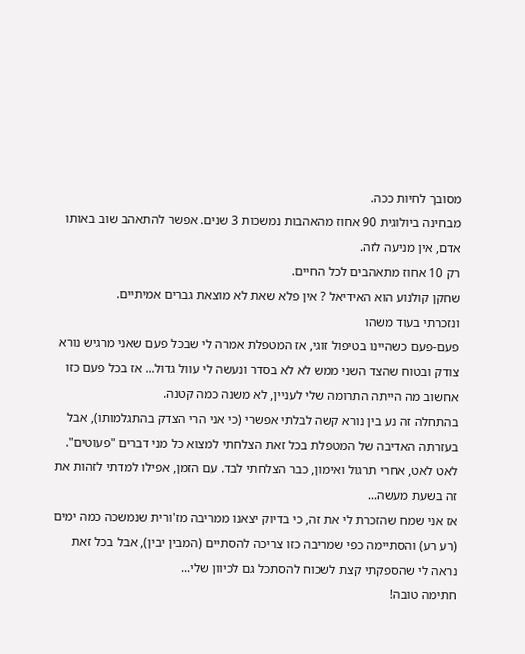מסובך לחיות ככה.
מבחינה ביולוגית 90 אחוז מהאהבות נמשכות 3 שנים. אפשר להתאהב שוב באותו אדם, אין מניעה לזה.
רק 10 אחוז מתאהבים לכל החיים.
שחקן קולנוע הוא האידיאל ? אין פלא שאת לא מוצאת גברים אמיתיים.
ונזכרתי בעוד משהו
פעם-פעם כשהיינו בטיפול זוגי, אז המטפלת אמרה לי שבכל פעם שאני מרגיש נורא צודק ובטוח שהצד השני ממש לא לא בסדר ונעשה לי עוול גדול... אז בכל פעם כזו אחשוב מה הייתה התרומה שלי לעניין, לא משנה כמה קטנה.
בהתחלה זה נע בין נורא קשה לבלתי אפשרי (כי אני הרי הצדק בהתגלמותו), אבל בעזרתה האדיבה של המטפלת בכל זאת הצלחתי למצוא כל מני דברים "פעוטים". לאט לאט, אחרי תרגול ואימון, כבר הצלחתי לבד. עם הזמן, אפילו למדתי לזהות את זה בשעת מעשה...
אז אני שמח שהזכרת לי את זה, כי בדיוק יצאנו ממריבה מז'ורית שנמשכה כמה ימים (רע רע) והסתיימה כפי שמריבה כזו צריכה להסתיים (המבין יבין), אבל בכל זאת נראה לי שהספקתי קצת לשכוח להסתכל גם לכיוון שלי...
חתימה טובה!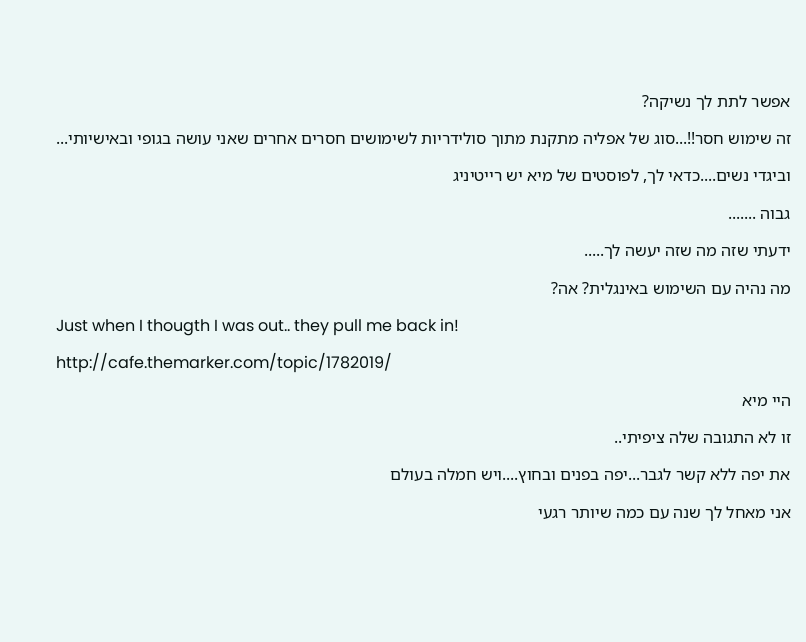אפשר לתת לך נשיקה?
זה שימוש חסר!!...סוג של אפליה מתקנת מתוך סולידריות לשימושים חסרים אחרים שאני עושה בגופי ובאישיותי...
וביגדי נשים....כדאי לך, לפוסטים של מיא יש רייטיניג
גבוה .......
ידעתי שזה מה שזה יעשה לך.....
מה נהיה עם השימוש באינגלית? אה?
Just when I thougth I was out.. they pull me back in!
http://cafe.themarker.com/topic/1782019/
היי מיא
זו לא התגובה שלה ציפיתי..
את יפה ללא קשר לגבר...יפה בפנים ובחוץ....ויש חמלה בעולם
אני מאחל לך שנה עם כמה שיותר רגעי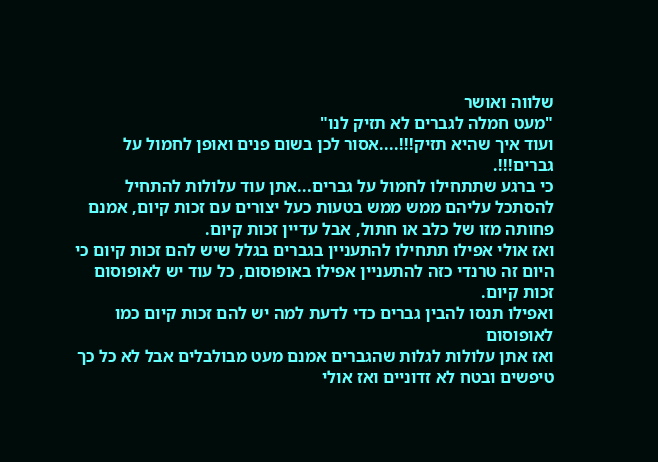שלווה ואושר
"מעט חמלה לגברים לא תזיק לנו"
ועוד איך שהיא תזיק!!!....אסור לכן בשום פנים ואופן לחמול על גברים!!!.
כי ברגע שתתחילו לחמול על גברים...אתן עוד עלולות להתחיל להסתכל עליהם ממש ממש בטעות כעל יצורים עם זכות קיום, אמנם פחותה מזו של כלב או חתול, אבל עדיין זכות קיום.
ואז אולי אפילו תתחילו להתעניין בגברים בגלל שיש להם זכות קיום כי היום זה טרנדי כזה להתעניין אפילו באופוסום, כל עוד יש לאופוסום זכות קיום.
ואפילו תנסו להבין גברים כדי לדעת למה יש להם זכות קיום כמו לאופוסום
ואז אתן עלולות לגלות שהגברים אמנם מעט מבולבלים אבל לא כל כך טיפשים ובטח לא זדוניים ואז אולי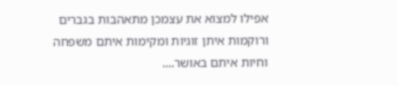אפילו למצוא את עצמכן מתאהבות בגברים ורוקמות איתן זוגיות ומקימות איתם משפחה וחיות איתם באושר....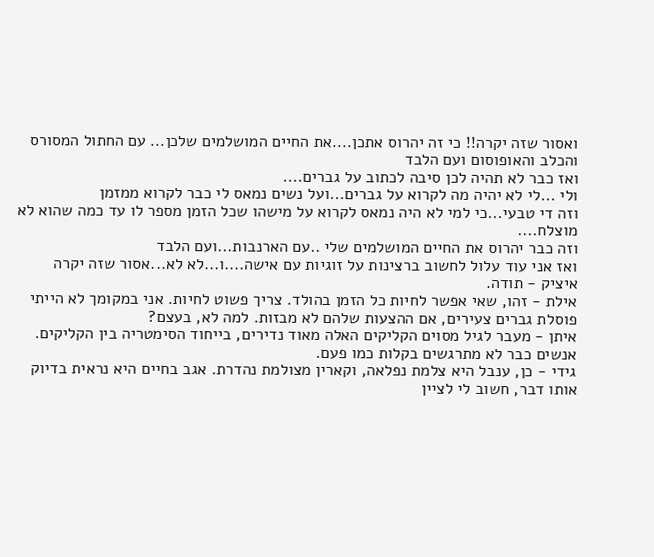ואסור שזה יקרה!! כי זה יהרוס אתכן....את החיים המושלמים שלכן... עם החתול המסורס והכלב והאופוסום ועם הלבד
ואז כבר לא תהיה לכן סיבה לכתוב על גברים....
ולי ...לי לא יהיה מה לקרוא על גברים...ועל נשים נמאס לי כבר לקרוא ממזמן
וזה די טבעי...כי למי לא היה נמאס לקרוא על מישהו שכל הזמן מספר לו עד כמה שהוא לא מוצלח....
וזה כבר יהרוס את החיים המושלמים שלי ..עם הארנבות...ועם הלבד
ואז אני עוד עלול לחשוב ברצינות על זוגיות עם אישה....ו...לא לא...אסור שזה יקרה
איציק - תודה.
אילת - זהו, שאי אפשר לחיות כל הזמן בהולד. צריך פשוט לחיות. אני במקומך לא הייתי פוסלת גברים צעירים, אם ההצעות שלהם לא מבזות. למה לא, בעצם?
איתן - מעבר לגיל מסוים הקליקים האלה מאוד נדירים, בייחוד הסימטריה בין הקליקים. אנשים כבר לא מתרגשים בקלות כמו פעם.
גידי - כן, ענבל היא צלמת נפלאה, וקארין מצולמת נהדרת. אגב בחיים היא נראית בדיוק אותו דבר, חשוב לי לציין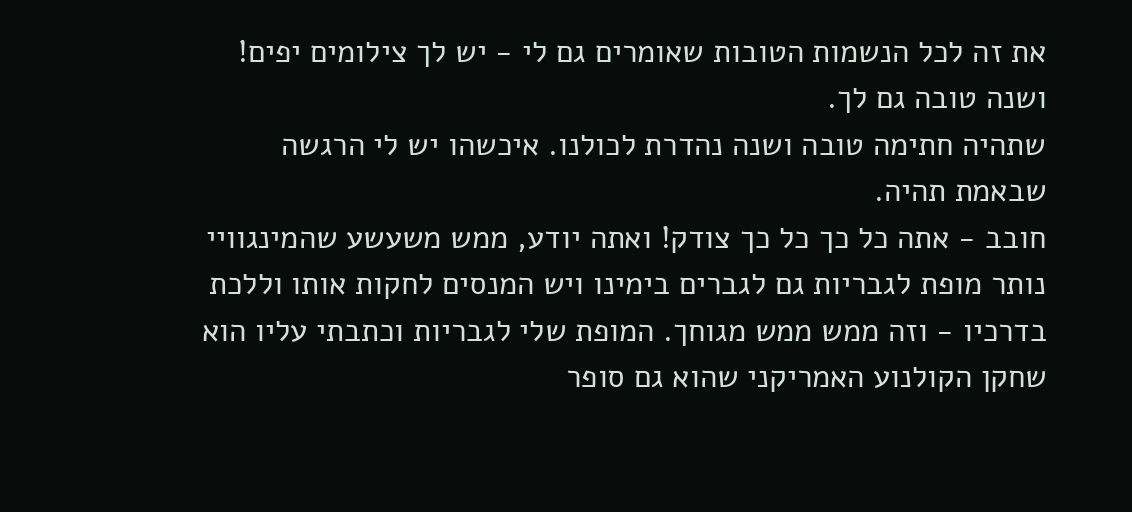את זה לכל הנשמות הטובות שאומרים גם לי - יש לך צילומים יפים! ושנה טובה גם לך.
שתהיה חתימה טובה ושנה נהדרת לכולנו. איכשהו יש לי הרגשה שבאמת תהיה.
חובב - אתה כל כך כל כך צודק! ואתה יודע, ממש משעשע שהמינגוויי נותר מופת לגבריות גם לגברים בימינו ויש המנסים לחקות אותו וללכת בדרכיו - וזה ממש ממש מגוחך. המופת שלי לגבריות וכתבתי עליו הוא שחקן הקולנוע האמריקני שהוא גם סופר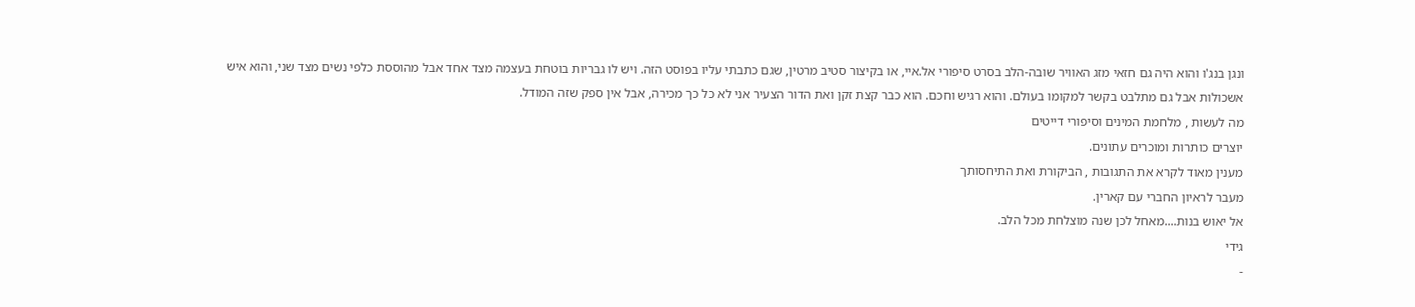ונגן בנג'ו והוא היה גם חזאי מזג האוויר שובה-הלב בסרט סיפורי אל.איי, או בקיצור סטיב מרטין, שגם כתבתי עליו בפוסט הזה. ויש לו גבריות בוטחת בעצמה מצד אחד אבל מהוססת כלפי נשים מצד שני, והוא איש אשכולות אבל גם מתלבט בקשר למקומו בעולם. והוא רגיש וחכם. הוא כבר קצת זקן ואת הדור הצעיר אני לא כל כך מכירה, אבל אין ספק שזה המודל.
מה לעשות , מלחמת המינים וסיפורי דייטים
יוצרים כותרות ומוכרים עתונים.
מענין מאוד לקרא את התגובות , הביקורת ואת התיחסותך
מעבר לראיון החברי עם קארין.
אל יאוש בנות....מאחל לכן שנה מוצלחת מכל הלב.
גידי
-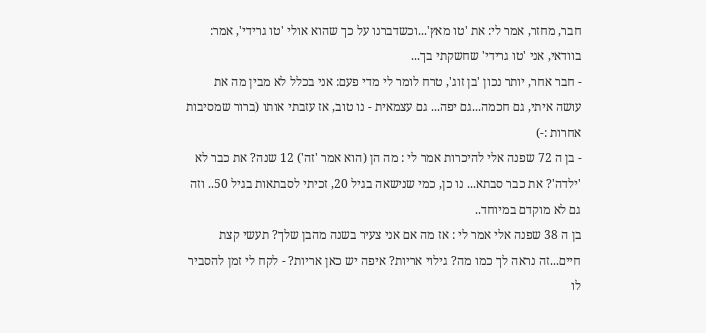חבר, מחזר, אמר לי: את 'טו מאץ'...וכשדברנו על כך שהוא אולי 'טו גרידי', אמר: בוודאי, אני 'טו גרידי' שחשקתי בך...
- חבר אחר, יותר נכון 'בן זוג', טרח לומר לי מדי פעם: אני בכלל לא מבין מה את עושה איתי, גם חכמה...גם יפה... גם עצמאית - נו טוב, אז עזבתי אותו (ברור שמסיבות אחרות :-)
- בן ה 72 שפנה אלי להיכרות אמר לי : מה הן (הוא אמר 'זה') 12 שנה? את כבר לא 'ילדה'? את כבר סבתא... נו כן, כמי שנישאה בגיל 20, זכיתי לסבתאות בגיל 50.. וזה גם לא מוקדם במיוחד..
בן ה 38 שפנה אלי אמר לי : אז מה אם אני צעיר בשנה מהבן שלך? תעשי קצת חיים...זה נראה לך כמו מה? גילוי אריות? איפה יש כאן אריות? - לקח לי זמן להסביר לו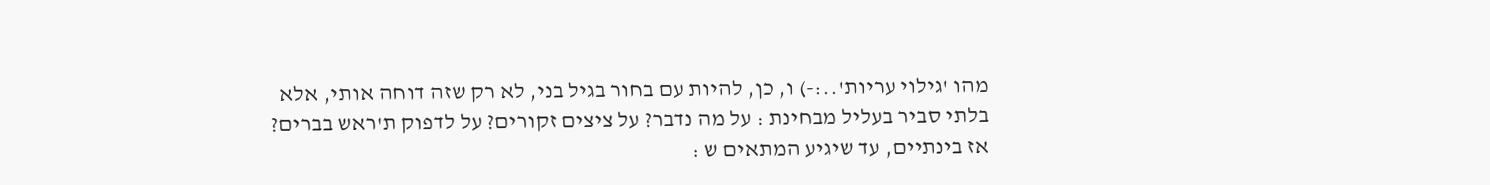מהו 'גילוי עריות'..:-) ו, כן, להיות עם בחור בגיל בני, לא רק שזה דוחה אותי, אלא בלתי סביר בעליל מבחינת : על מה נדבר? על ציצים זקורים? על לדפוק ת'ראש בברים?
אז בינתיים, עד שיגיע המתאים ש :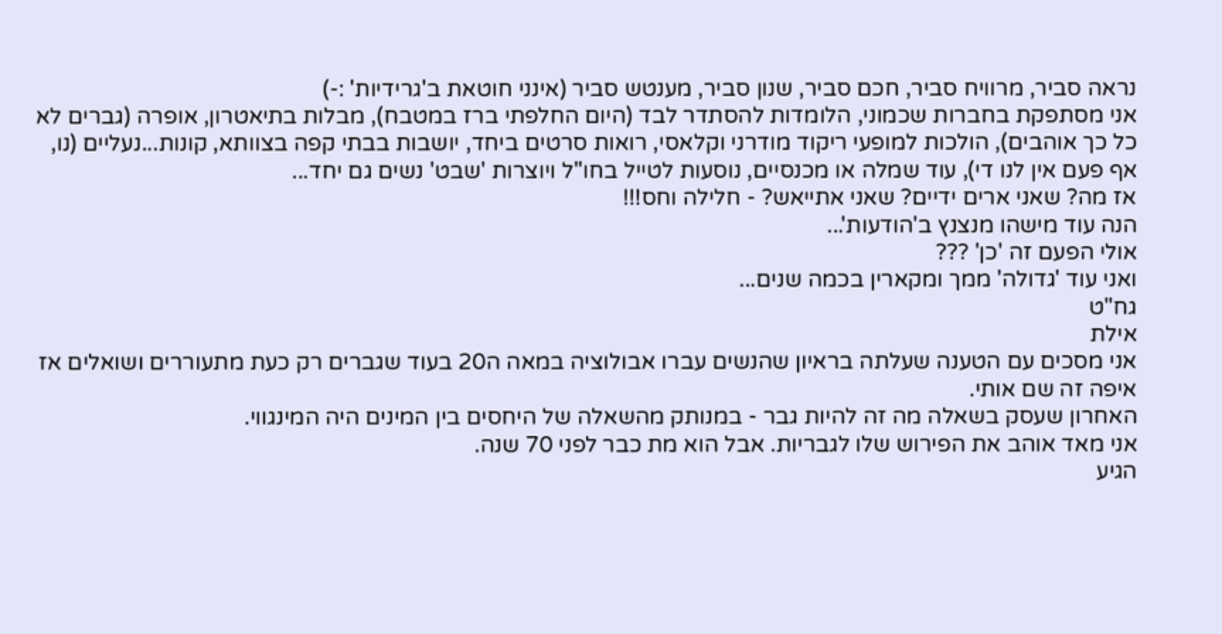נראה סביר, מרוויח סביר, חכם סביר, שנון סביר, מענטש סביר (אינני חוטאת ב'גרידיות' :-)
אני מסתפקת בחברות שכמוני, הלומדות להסתדר לבד (היום החלפתי ברז במטבח), מבלות בתיאטרון, אופרה (גברים לא כל כך אוהבים), הולכות למופעי ריקוד מודרני וקלאסי, רואות סרטים ביחד, יושבות בבתי קפה בצוותא, קונות...נעליים (נו, אף פעם אין לנו די), עוד שמלה או מכנסיים, נוסעות לטייל בחו"ל ויוצרות 'שבט' נשים גם יחד...
אז מה? שאני ארים ידיים? שאני אתייאש? - חלילה וחס!!!
הנה עוד מישהו מנצנץ ב'הודעות'...
אולי הפעם זה 'כן' ???
ואני עוד 'גדולה' ממך ומקארין בכמה שנים...
גח"ט
אילת
אני מסכים עם הטענה שעלתה בראיון שהנשים עברו אבולוציה במאה ה20 בעוד שגברים רק כעת מתעוררים ושואלים אז איפה זה שם אותי.
האחרון שעסק בשאלה מה זה להיות גבר - במנותק מהשאלה של היחסים בין המינים היה המינגווי.
אני מאד אוהב את הפירוש שלו לגבריות. אבל הוא מת כבר לפני 70 שנה.
הגיע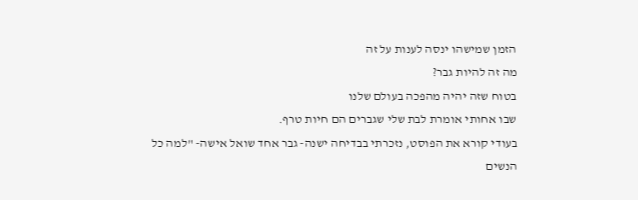הזמן שמישהו ינסה לענות על זה
מה זה להיות גבר?
בטוח שזה יהיה מהפכה בעולם שלנו
שבו אחותי אומרת לבת שלי שגברים הם חיות טרף.
בעודי קורא את הפוסט, נזכרתי בבדיחה ישנה- גבר אחד שואל אישה- "למה כל הנשים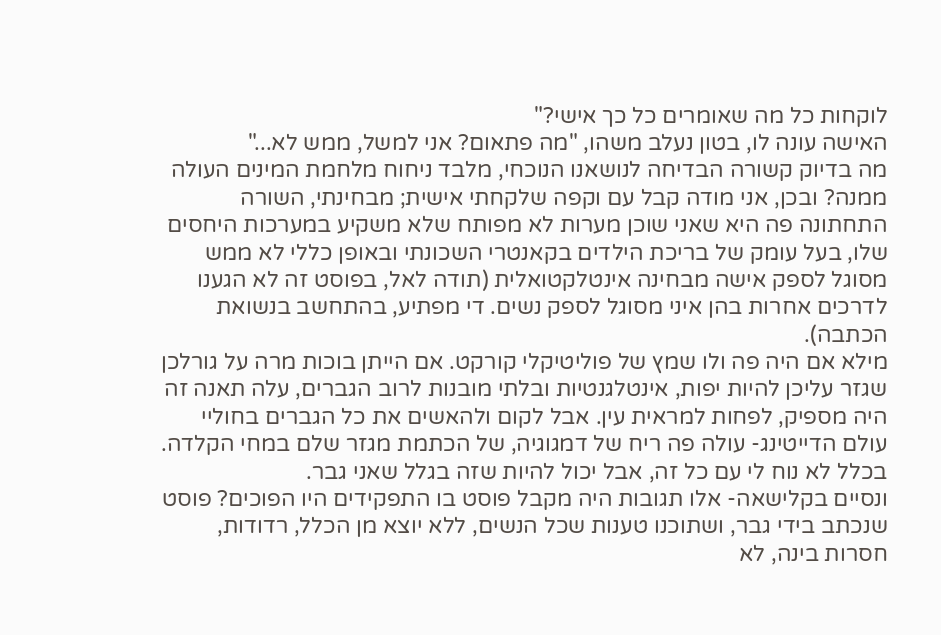לוקחות כל מה שאומרים כל כך אישי?"
האישה עונה לו, בטון נעלב משהו, "מה פתאום? אני למשל, ממש לא..."
מה בדיוק קשורה הבדיחה לנושאנו הנוכחי, מלבד ניחוח מלחמת המינים העולה ממנה? ובכן, אני מודה קבל עם וקפה שלקחתי אישית; מבחינתי, השורה התחתונה פה היא שאני שוכן מערות לא מפותח שלא משקיע במערכות היחסים שלו, בעל עומק של בריכת הילדים בקאנטרי השכונתי ובאופן כללי לא ממש מסוגל לספק אישה מבחינה אינטלקטואלית (תודה לאל, בפוסט זה לא הגענו לדרכים אחרות בהן איני מסוגל לספק נשים. די מפתיע, בהתחשב בנשואת הכתבה).
מילא אם היה פה ולו שמץ של פוליטיקלי קורקט. אם הייתן בוכות מרה על גורלכן שגזר עליכן להיות יפות, אינטלגנטיות ובלתי מובנות לרוב הגברים, עלה תאנה זה היה מספיק, לפחות למראית עין. אבל לקום ולהאשים את כל הגברים בחוליי עולם הדייטינג- עולה פה ריח של דמגוגיה, של הכתמת מגזר שלם במחי הקלדה.
בכלל לא נוח לי עם כל זה, אבל יכול להיות שזה בגלל שאני גבר.
ונסיים בקלישאה- אלו תגובות היה מקבל פוסט בו התפקידים היו הפוכים? פוסט שנכתב בידי גבר, ושתוכנו טענות שכל הנשים, ללא יוצא מן הכלל, רדודות, חסרות בינה, לא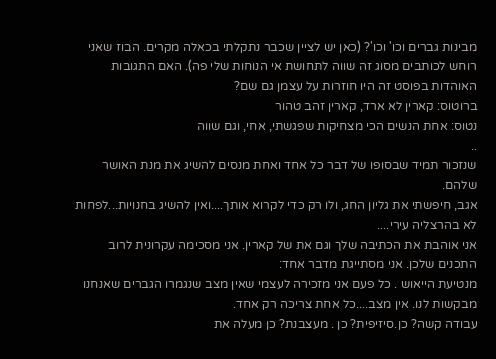מבינות גברים וכו' וכו'? (כאן יש לציין שכבר נתקלתי בכאלה מקרים. הבוז שאני רוחש לכותבים מסוג זה שווה לתחושת אי הנוחות שלי פה). האם התגובות האוהדות בפוסט זה היו חוזרות על עצמן גם שם?
ברוטוס: קארין לא ארד, קארין זהב טהור
נטוס: אחת הנשים הכי מצחיקות שפגשתי, אחי, וגם שווה
..
שנזכור תמיד שבסופו של דבר כל אחד ואחת מנסים להשיג את מנת האושר שלהם.
אגב, חיפשתי את גליון החג, ולו רק כדי לקרוא אותך....ואין להשיג בחנויות...לפחות לא בהרצליה עירי....
אני אוהבת את הכתיבה שלך וגם את של קארין. אני מסכימה עקרונית לרוב התכנים שלכן. אני מסתייגת מדבר אחד:
מנטיעת הייאוש . כל פעם אני מזכירה לעצמי שאין מצב שנגמרו הגברים שאנחנו מבקשות לנו. אין מצב....כל אחת צריכה רק אחד.
עבודה קשה? כן.סיזיפית? כן . מעצבנת? כן מעלה את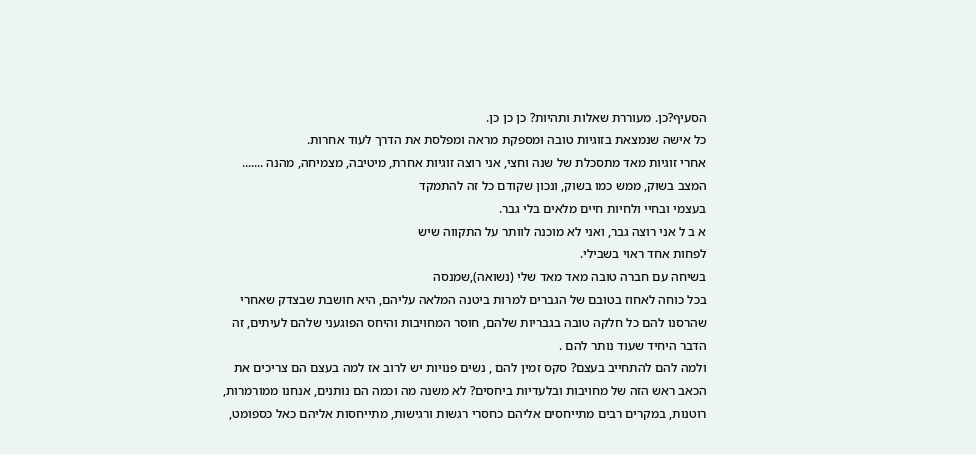הסעיף?כן. מעוררת שאלות ותהיות? כן כן כן.
כל אישה שנמצאת בזוגיות טובה ומספקת מראה ומפלסת את הדרך לעוד אחרות.
אחרי זוגיות מאד מתסכלת של שנה וחצי, אני רוצה זוגיות אחרת, מיטיבה, מצמיחה, מהנה .......
המצב בשוק, ממש כמו בשוק, ונכון שקודם כל זה להתמקד
בעצמי ובחיי ולחיות חיים מלאים בלי גבר.
א ב ל אני רוצה גבר, ואני לא מוכנה לוותר על התקווה שיש
לפחות אחד ראוי בשבילי.
בשיחה עם חברה טובה מאד מאד שלי (נשואה),שמנסה
בכל כוחה לאחוז בטובם של הגברים למרות ביטנה המלאה עליהם, היא חושבת שבצדק שאחרי שהרסנו להם כל חלקה טובה בגבריות שלהם, חוסר המחויבות והיחס הפוגעני שלהם לעיתים, זה הדבר היחיד שעוד נותר להם .
ולמה להם להתחייב בעצם? סקס זמין להם , נשים פנויות יש לרוב אז למה בעצם הם צריכים את הכאב ראש הזה של מחויבות ובלעדיות ביחסים? לא משנה מה וכמה הם נותנים, אנחנו ממורמרות, רוטנות, במקרים רבים מתייחסים אליהם כחסרי רגשות ורגישות, מתייחסות אליהם כאל כספומט,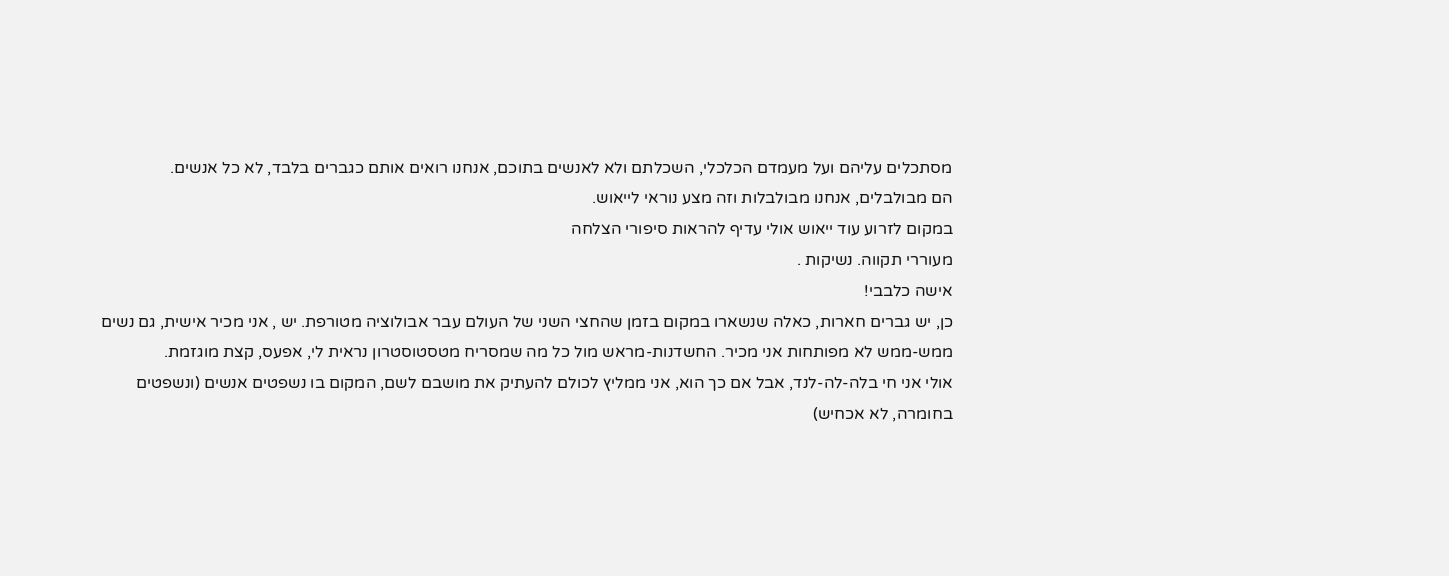מסתכלים עליהם ועל מעמדם הכלכלי, השכלתם ולא לאנשים בתוכם, אנחנו רואים אותם כגברים בלבד, לא כל אנשים.
הם מבולבלים, אנחנו מבולבלות וזה מצע נוראי לייאוש.
במקום לזרוע עוד ייאוש אולי עדיף להראות סיפורי הצלחה
מעוררי תקווה. נשיקות .
אישה כלבבי!
כן, יש גברים חארות, כאלה שנשארו במקום בזמן שהחצי השני של העולם עבר אבולוציה מטורפת. יש , אני מכיר אישית, גם נשים ממש-ממש לא מפותחות אני מכיר. החשדנות-מראש מול כל מה שמסריח מטסטוסטרון נראית לי, אפעס, קצת מוגזמת.
אולי אני חי בלה-לה-לנד, אבל אם כך הוא, אני ממליץ לכולם להעתיק את מושבם לשם, המקום בו נשפטים אנשים (ונשפטים בחומרה, לא אכחיש)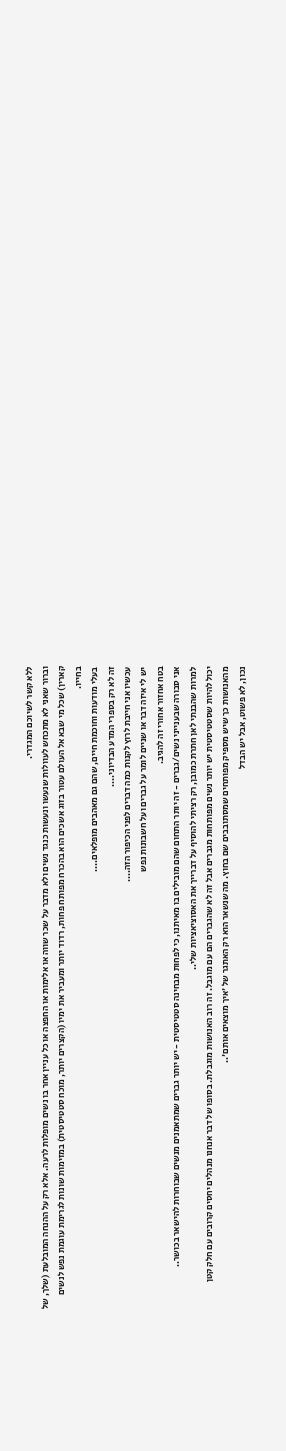ללא קשר לשיוכם המגדרי.
וברור שאני לא מתכחש לעוולות שנעשו ונעשות כנגד נשים ולא מדבר על שכר שווה או אלימות או החפצה או כל עניין אחר בו נשים מופלות לרעה. אלא רק על ההנחה המובלעת (שלך, של קארין) שכל מי שבא אל העולם עטור בזוג אשכים הוא בהכרח מפותח פחות, רדוד יותר ומעביר את ימיו (הקצרים יותר, מוכח סטטיסטית) במזימות שונות לגרימת עוגמת נפש לנשים בחייו.
בעלי מודעות וחוכמת חיים, שהם גם מאהבים מופלאים....
זה לא רק בספרי המדע הבדיוני....
עכשיו אני חייבת לרוץ לקנות כמה דברים לפני הכיפור הזה....
יש לי איזה דבר או שניים לומר על גברים ועל חשבונות נפש
בטח אחזור אחורי זה להגיב.
אני סבורה שבענייני נשים/גברים - זה יותר התחום שהם מובילים בו מאיתנו, כי לפחות מבחינה סטטיסטית - יש יותר גברים שמתאמנים מנשים שבוחרות להישאר בכושר..
למרות שהבנתי לאן חתרת כמובן, רק רציתי להוסיף על דברייך את האסוציאציות שלי..
יכול להיות שסטטיסטית יש יותר נשים מפותחות מגברים אבל זה לא שהגברים הם עם מוגבל. זה רוב האנושות מוגבלת. בסופו של דבר אנחנו מנהלים יחסים קרובים עם חלק קטן מהאנושות כך שיש מספיק מפותחים שמסתובבים שם בחוץ. מה שנשאר הוא רק האתגר של 'איך מוצאים אותם'..
נכון, לא פשוט, אבל יש הבדל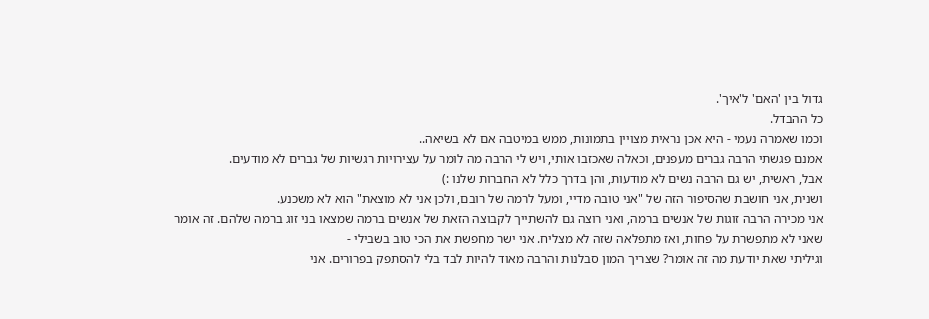גדול בין 'האם' ל'איך'.
כל ההבדל.
וכמו שאמרה נעמי - היא אכן נראית מצויין בתמונות, ממש במיטבה אם לא בשיאה..
אמנם פגשתי הרבה גברים מעפנים, וכאלה שאכזבו אותי, ויש לי הרבה מה לומר על עצירויות רגשיות של גברים לא מודעים.
אבל, ראשית, יש גם הרבה נשים לא מודעות, והן בדרך כלל לא החברות שלנו :)
ושנית, אני חושבת שהסיפור הזה של "אני טובה מדיי, ומעל לרמה של רובם, ולכן אני לא מוצאת" הוא לא משכנע.
אני מכירה הרבה זוגות של אנשים ברמה, ואני רוצה גם להשתייך לקבוצה הזאת של אנשים ברמה שמצאו בני זוג ברמה שלהם. זה אומר שאני לא מתפשרת על פחות, ואז מתפלאה שזה לא מצליח. אני ישר מחפשת את הכי טוב בשבילי -
וגיליתי שאת יודעת מה זה אומר? שצריך המון סבלנות והרבה מאוד להיות לבד בלי להסתפק בפרורים. אני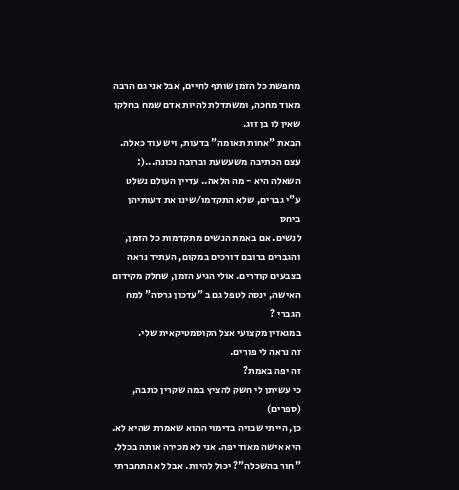מחפשת כל הזמן שותף לחיים, אבל אני גם הרבה מאוד מחכה, ומשתדלת להיות אדם שמח בחלקו שאין לו בן זוג.
הבאת "אחות תאומה" בדעות, ויש עוד כאלה.
עצם הכתיבה משעשעת וברובה נכונה...(:
השאלה היא - מה הלאה.. עדיין העולם נשלט
ע"י גברים, שלא התקדמו/שינו את דעותיהן ביחס
לנשים. אם באמת הנשים מתקדמות כל הזמן,
והגברים ברובם דורכים במקום, העתיד נראה
בצבעים קודרים. אולי הגיע הזמן, שחלק מקידום
האישה, ינסה לטפל גם ב "עדכון גרסה" למח הגברי ?
במגאזין מקצועי אצל הקוסמטיקאית שלי.
זה נראה לי פורים.
זה יפה באמת?
כי עשיתן לי חשק להציץ במה שקרין כתבה, (ספרים)
כן, הייתי שבויה בדימוי ההוא שאמרת שהיא לא.
היא אישה מאוד יפה. אני לא מכירה אותה בכלל.
"חור בהשכלה"? יכול להיות. אבל לא התחברתי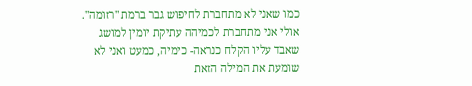כמו שאני לא מתחברת לחיפוש גבר ברמת "רזומה". אולי אני מתחברת לכמיהה עתיקת יומין למושג שאבד עליו הקלח כנראה- כימיה, כמעט ואני לא שומעת את המילה הזאת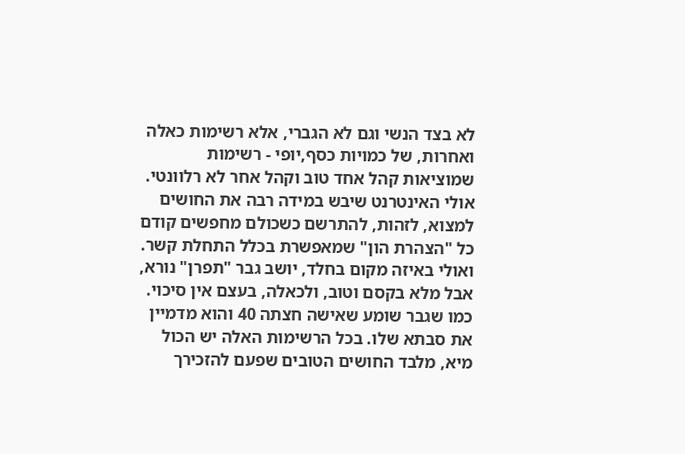לא בצד הנשי וגם לא הגברי, אלא רשימות כאלה ואחרות, של כמויות כסף,יופי - רשימות שמוציאות קהל אחד טוב וקהל אחר לא רלוונטי. אולי האינטרנט שיבש במידה רבה את החושים למצוא, לזהות, להתרשם כשכולם מחפשים קודם כל "הצהרת הון" שמאפשרת בכלל התחלת קשר. ואולי באיזה מקום בחלד, יושב גבר "תפרן" נורא, אבל מלא בקסם וטוב, ולכאלה, בעצם אין סיכוי. כמו שגבר שומע שאישה חצתה 40 והוא מדמיין את סבתא שלו. בכל הרשימות האלה יש הכול מיא, מלבד החושים הטובים שפעם להזכירך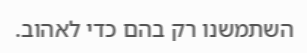השתמשנו רק בהם כדי לאהוב.